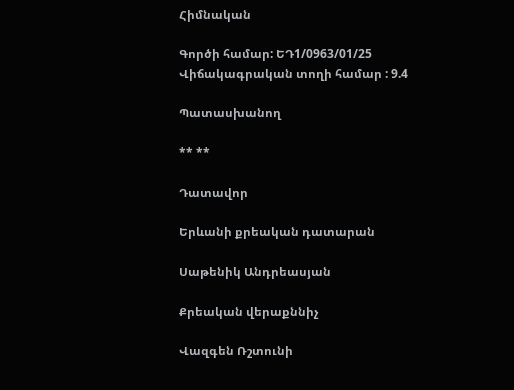Հիմնական

Գործի համար: ԵԴ1/0963/01/25
Վիճակագրական տողի համար : 9.4

Պատասխանող

** **

Դատավոր

Երևանի քրեական դատարան

Սաթենիկ Անդրեասյան

Քրեական վերաքննիչ

Վազգեն Ռշտունի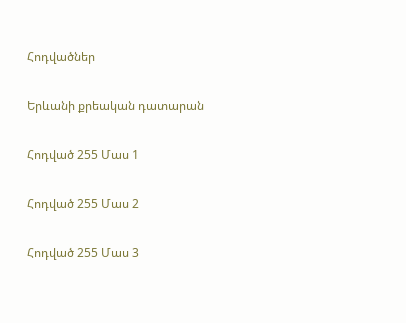Հոդվածներ

Երևանի քրեական դատարան

Հոդված 255 Մաս 1

Հոդված 255 Մաս 2

Հոդված 255 Մաս 3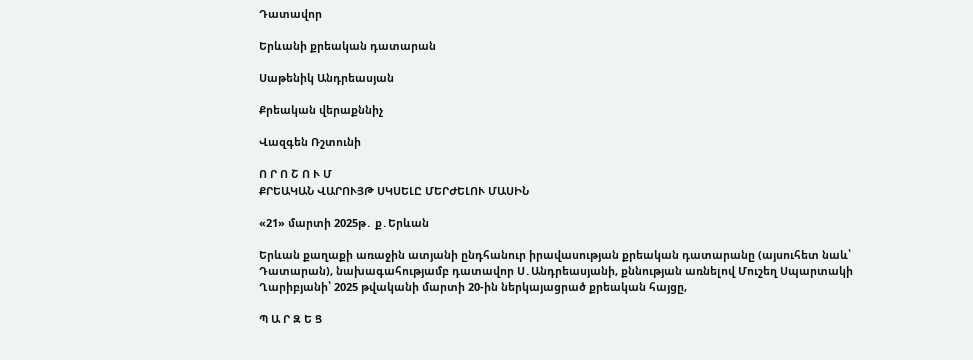Դատավոր

Երևանի քրեական դատարան

Սաթենիկ Անդրեասյան

Քրեական վերաքննիչ

Վազգեն Ռշտունի

Ո Ր Ո Շ Ո Ւ Մ
ՔՐԵԱԿԱՆ ՎԱՐՈՒՅԹ ՍԿՍԵԼԸ ՄԵՐԺԵԼՈՒ ՄԱՍԻՆ

«21» մարտի 2025թ․ ք․Երևան

Երևան քաղաքի առաջին ատյանի ընդհանուր իրավասության քրեական դատարանը (այսուհետ նաև՝ Դատարան), նախագահությամբ դատավոր Ս․Անդրեասյանի, քննության առնելով Մուշեղ Սպարտակի Ղարիբյանի՝ 2025 թվականի մարտի 20-ին ներկայացրած քրեական հայցը,

Պ Ա Ր Զ Ե Ց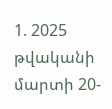1. 2025 թվականի մարտի 20-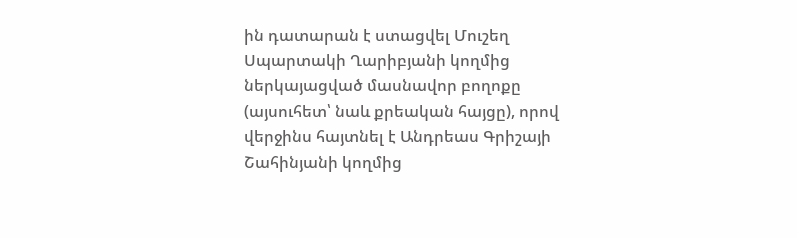ին դատարան է ստացվել Մուշեղ Սպարտակի Ղարիբյանի կողմից ներկայացված մասնավոր բողոքը (այսուհետ՝ նաև քրեական հայցը), որով վերջինս հայտնել է Անդրեաս Գրիշայի Շահինյանի կողմից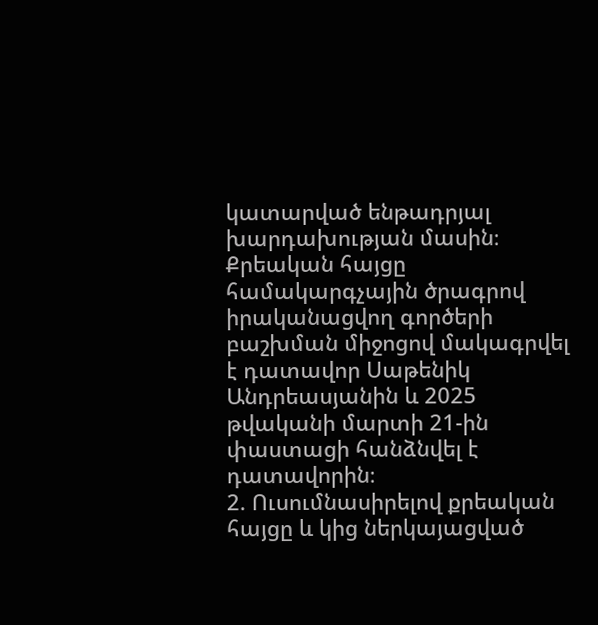կատարված ենթադրյալ խարդախության մասին։ Քրեական հայցը համակարգչային ծրագրով իրականացվող գործերի բաշխման միջոցով մակագրվել է դատավոր Սաթենիկ Անդրեասյանին և 2025 թվականի մարտի 21-ին փաստացի հանձնվել է դատավորին։
2. Ուսումնասիրելով քրեական հայցը և կից ներկայացված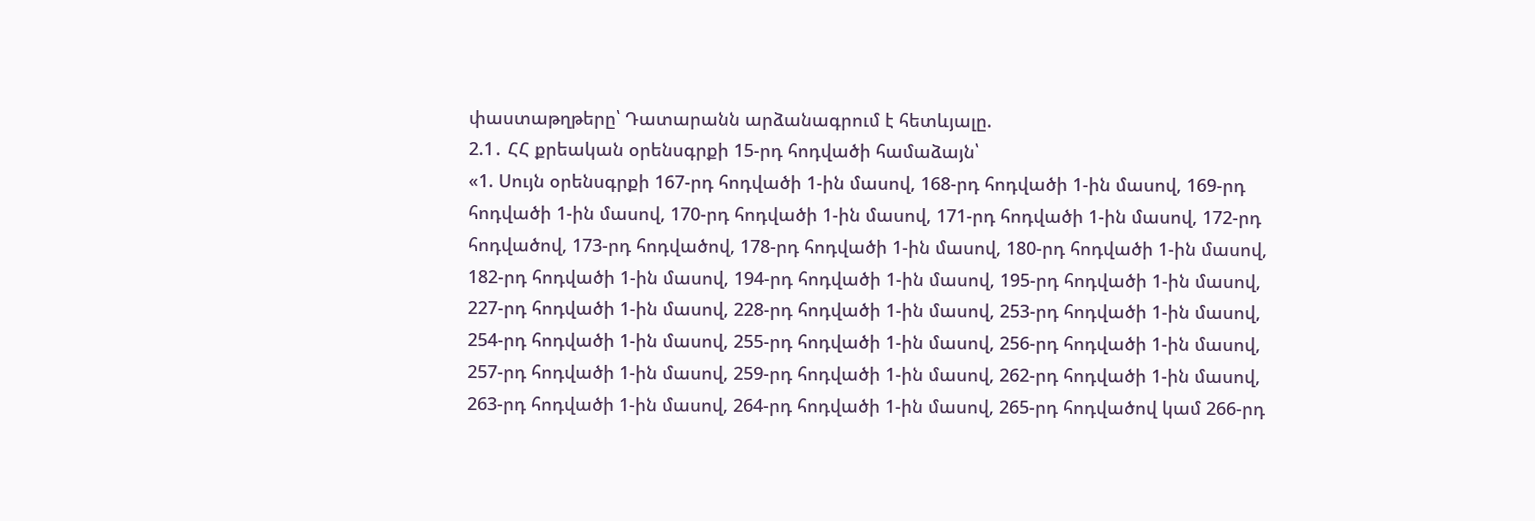փաստաթղթերը՝ Դատարանն արձանագրում է հետևյալը.
2.1․ ՀՀ քրեական օրենսգրքի 15-րդ հոդվածի համաձայն՝
«1. Սույն օրենսգրքի 167-րդ հոդվածի 1-ին մասով, 168-րդ հոդվածի 1-ին մասով, 169-րդ հոդվածի 1-ին մասով, 170-րդ հոդվածի 1-ին մասով, 171-րդ հոդվածի 1-ին մասով, 172-րդ հոդվածով, 173-րդ հոդվածով, 178-րդ հոդվածի 1-ին մասով, 180-րդ հոդվածի 1-ին մասով, 182-րդ հոդվածի 1-ին մասով, 194-րդ հոդվածի 1-ին մասով, 195-րդ հոդվածի 1-ին մասով, 227-րդ հոդվածի 1-ին մասով, 228-րդ հոդվածի 1-ին մասով, 253-րդ հոդվածի 1-ին մասով, 254-րդ հոդվածի 1-ին մասով, 255-րդ հոդվածի 1-ին մասով, 256-րդ հոդվածի 1-ին մասով, 257-րդ հոդվածի 1-ին մասով, 259-րդ հոդվածի 1-ին մասով, 262-րդ հոդվածի 1-ին մասով, 263-րդ հոդվածի 1-ին մասով, 264-րդ հոդվածի 1-ին մասով, 265-րդ հոդվածով կամ 266-րդ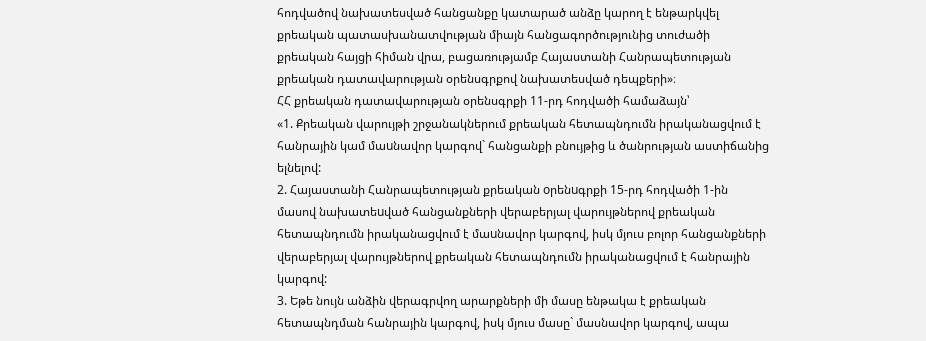հոդվածով նախատեսված հանցանքը կատարած անձը կարող է ենթարկվել քրեական պատասխանատվության միայն հանցագործությունից տուժածի քրեական հայցի հիման վրա, բացառությամբ Հայաստանի Հանրապետության քրեական դատավարության օրենսգրքով նախատեսված դեպքերի»։
ՀՀ քրեական դատավարության օրենսգրքի 11-րդ հոդվածի համաձայն՝
«1. Քրեական վարույթի շրջանակներում քրեական հետապնդումն իրականացվում է հանրային կամ մաuնավոր կարգով` հանցանքի բնույթից և ծանրության աստիճանից ելնելով:
2. Հայաստանի Հանրապետության քրեական oրենuգրքի 15-րդ հոդվածի 1-ին մասով նախատեuված հանցանքների վերաբերյալ վարույթներով քրեական հետապնդումն իրականացվում է մաuնավոր կարգով, իսկ մյուս բոլոր հանցանքների վերաբերյալ վարույթներով քրեական հետապնդումն իրականացվում է հանրային կարգով:
3. Եթե նույն անձին վերագրվող արարքների մի մասը ենթակա է քրեական հետապնդման հանրային կարգով, իսկ մյուս մասը` մասնավոր կարգով, ապա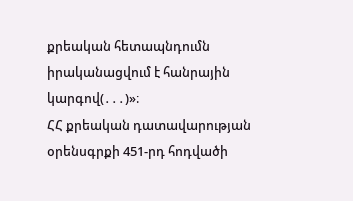քրեական հետապնդումն իրականացվում է հանրային կարգով(․․․)»։
ՀՀ քրեական դատավարության օրենսգրքի 451-րդ հոդվածի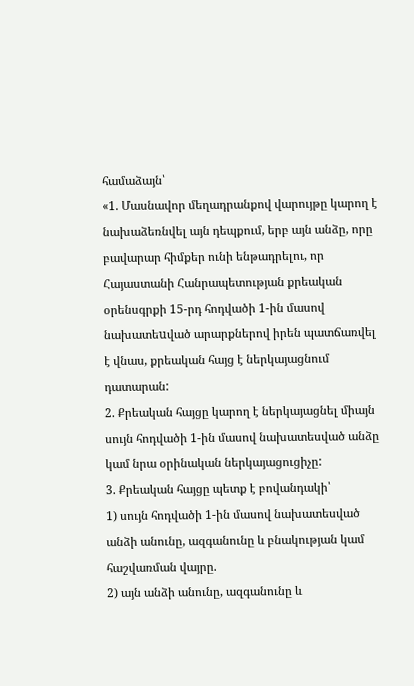համաձայն՝
«1. Մասնավոր մեղադրանքով վարույթը կարող է նախաձեռնվել այն դեպքում, երբ այն անձը, որը բավարար հիմքեր ունի ենթադրելու, որ Հայաստանի Հանրապետության քրեական օրենսգրքի 15-րդ հոդվածի 1-ին մասով նախատեuված արարքներով իրեն պատճառվել է վնաս, քրեական հայց է ներկայացնում դատարան:
2. Քրեական հայցը կարող է ներկայացնել միայն սույն հոդվածի 1-ին մասով նախատեսված անձը կամ նրա օրինական ներկայացուցիչը:
3. Քրեական հայցը պետք է բովանդակի՝
1) սույն հոդվածի 1-ին մասով նախատեսված անձի անունը, ազգանունը և բնակության կամ հաշվառման վայրը.
2) այն անձի անունը, ազգանունը և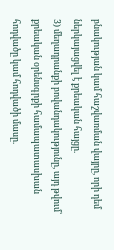բնակության կամ հաշվառման վայրը, որի դեմ ներկայացվել է քրեական հայցը.
3) մեղադրանքի բովանդակությունը, այդ թվում՝ քրեական օրենսգրքի համապատասխան հոդվածը կամ հոդվածի մասը.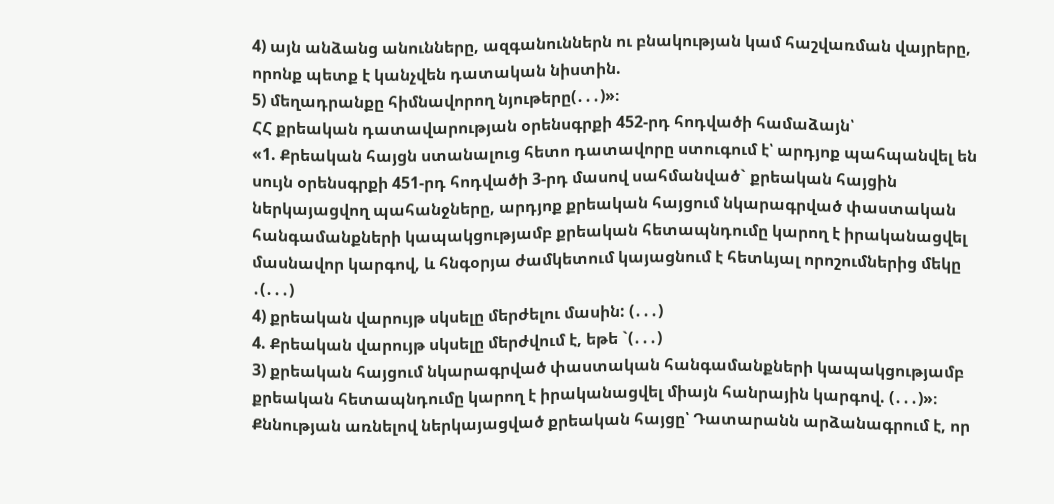4) այն անձանց անունները, ազգանուններն ու բնակության կամ հաշվառման վայրերը, որոնք պետք է կանչվեն դատական նիստին.
5) մեղադրանքը հիմնավորող նյութերը(․․․)»։
ՀՀ քրեական դատավարության օրենսգրքի 452-րդ հոդվածի համաձայն՝
«1. Քրեական հայցն ստանալուց հետո դատավորը ստուգում է՝ արդյոք պահպանվել են սույն օրենսգրքի 451-րդ հոդվածի 3-րդ մասով սահմանված` քրեական հայցին ներկայացվող պահանջները, արդյոք քրեական հայցում նկարագրված փաստական հանգամանքների կապակցությամբ քրեական հետապնդումը կարող է իրականացվել մասնավոր կարգով, և հնգօրյա ժամկետում կայացնում է հետևյալ որոշումներից մեկը ․(․․․)
4) քրեական վարույթ սկսելը մերժելու մասին: (․․․)
4. Քրեական վարույթ սկսելը մերժվում է, եթե `(․․․)
3) քրեական հայցում նկարագրված փաստական հանգամանքների կապակցությամբ քրեական հետապնդումը կարող է իրականացվել միայն հանրային կարգով. (․․․)»։
Քննության առնելով ներկայացված քրեական հայցը՝ Դատարանն արձանագրում է, որ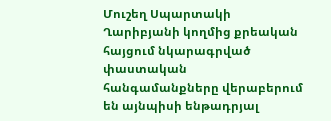Մուշեղ Սպարտակի Ղարիբյանի կողմից քրեական հայցում նկարագրված փաստական հանգամանքները վերաբերում են այնպիսի ենթադրյալ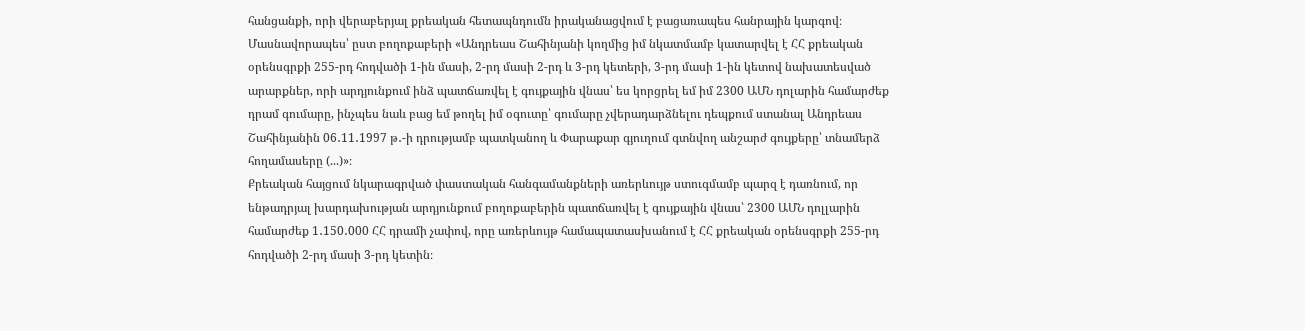հանցանքի, որի վերաբերյալ քրեական հետապնդումն իրականացվում է բացառապես հանրային կարգով։ Մասնավորապես՝ ըստ բողոքաբերի «Անդրեաս Շահինյանի կողմից իմ նկատմամբ կատարվել է ՀՀ քրեական օրենսգրքի 255-րդ հոդվածի 1-ին մասի, 2-րդ մասի 2-րդ և 3-րդ կետերի, 3-րդ մասի 1-ին կետով նախատեսված արարքներ, որի արդյունքում ինձ պատճառվել է գույքային վնաս՝ ես կորցրել եմ իմ 2300 ԱՄՆ դոլարին համարժեք դրամ գումարը, ինչպես նաև բաց եմ թողել իմ օգուտը՝ գումարը չվերադարձնելու դեպքում ստանալ Անդրեաս Շահինյանին 06․11․1997 թ․-ի դրությամբ պատկանող և Փարաքար գյուղում գտնվող անշարժ գույքերը՝ տնամերձ հողամասերը (...)»։
Քրեական հայցում նկարագրված փաստական հանգամանքների առերևույթ ստուգմամբ պարզ է դառնում, որ ենթադրյալ խարդախության արդյունքում բողոքաբերին պատճառվել է գույքային վնաս՝ 2300 ԱՄՆ դոլլարին համարժեք 1․150․000 ՀՀ դրամի չափով, որը առերևույթ համապատասխանում է ՀՀ քրեական օրենսգրքի 255-րդ հոդվածի 2-րդ մասի 3-րդ կետին։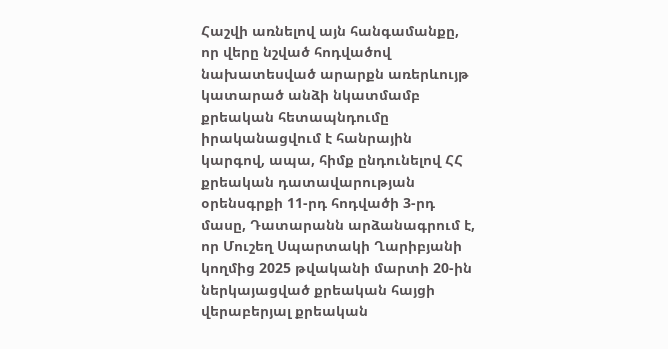Հաշվի առնելով այն հանգամանքը, որ վերը նշված հոդվածով նախատեսված արարքն առերևույթ կատարած անձի նկատմամբ քրեական հետապնդումը իրականացվում է հանրային կարգով, ապա, հիմք ընդունելով ՀՀ քրեական դատավարության օրենսգրքի 11-րդ հոդվածի 3-րդ մասը, Դատարանն արձանագրում է, որ Մուշեղ Սպարտակի Ղարիբյանի կողմից 2025 թվականի մարտի 20-ին ներկայացված քրեական հայցի վերաբերյալ քրեական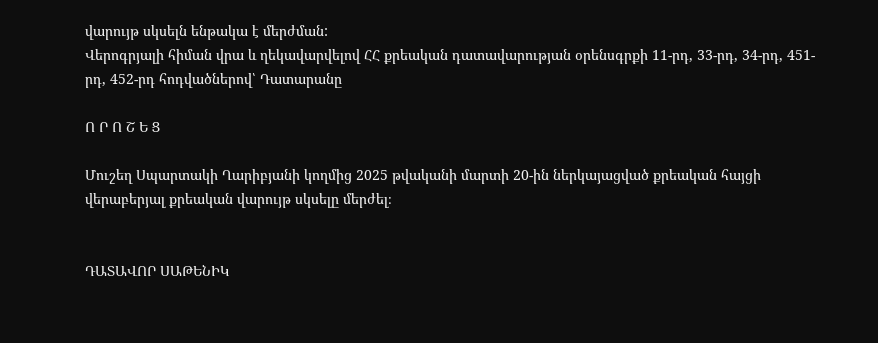վարույթ սկսելն ենթակա է մերժման:
Վերոգրյալի հիման վրա և ղեկավարվելով ՀՀ քրեական դատավարության օրենսգրքի 11-րդ, 33-րդ, 34-րդ, 451-րդ, 452-րդ հոդվածներով՝ Դատարանը

Ո Ր Ո Շ Ե Ց

Մուշեղ Սպարտակի Ղարիբյանի կողմից 2025 թվականի մարտի 20-ին ներկայացված քրեական հայցի վերաբերյալ քրեական վարույթ սկսելը մերժել։


ԴԱՏԱՎՈՐ ՍԱԹԵՆԻԿ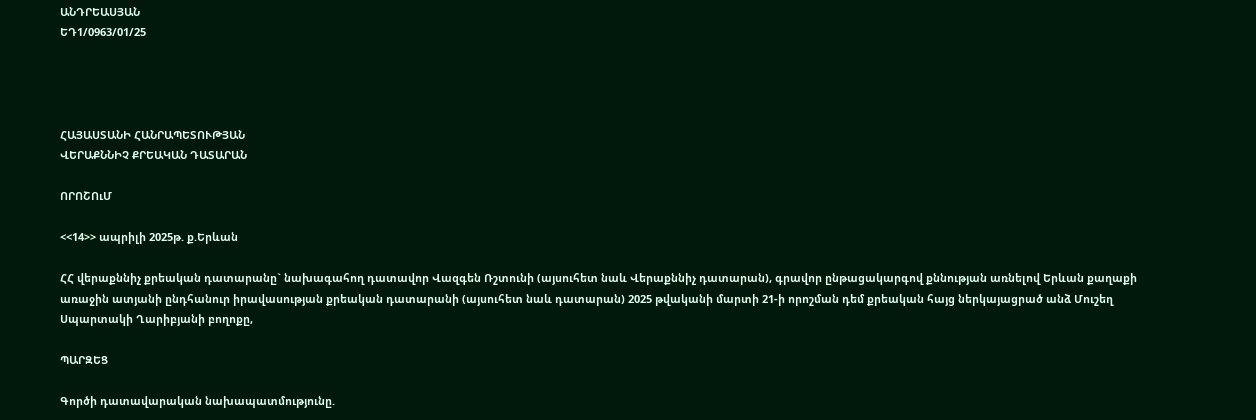ԱՆԴՐԵԱՍՅԱՆ
ԵԴ1/0963/01/25




ՀԱՅԱՍՏԱՆԻ ՀԱՆՐԱՊԵՏՈՒԹՅԱՆ
ՎԵՐԱՔՆՆԻՉ ՔՐԵԱԿԱՆ ԴԱՏԱՐԱՆ

ՈՐՈՇՈւՄ

<<14>> ապրիլի 2025թ. ք.Երևան

ՀՀ վերաքննիչ քրեական դատարանը` նախագահող դատավոր Վազգեն Ռշտունի (այսուհետ նաև Վերաքննիչ դատարան), գրավոր ընթացակարգով քննության առնելով Երևան քաղաքի առաջին ատյանի ընդհանուր իրավասության քրեական դատարանի (այսուհետ նաև դատարան) 2025 թվականի մարտի 21-ի որոշման դեմ քրեական հայց ներկայացրած անձ Մուշեղ Սպարտակի Ղարիբյանի բողոքը,

ՊԱՐԶԵՑ

Գործի դատավարական նախապատմությունը.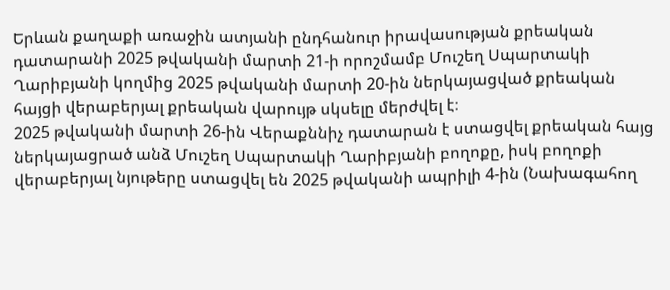Երևան քաղաքի առաջին ատյանի ընդհանուր իրավասության քրեական դատարանի 2025 թվականի մարտի 21-ի որոշմամբ Մուշեղ Սպարտակի Ղարիբյանի կողմից 2025 թվականի մարտի 20-ին ներկայացված քրեական հայցի վերաբերյալ քրեական վարույթ սկսելը մերժվել է։
2025 թվականի մարտի 26-ին Վերաքննիչ դատարան է ստացվել քրեական հայց ներկայացրած անձ Մուշեղ Սպարտակի Ղարիբյանի բողոքը, իսկ բողոքի վերաբերյալ նյութերը ստացվել են 2025 թվականի ապրիլի 4-ին (Նախագահող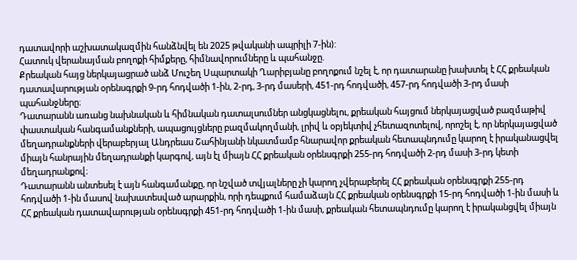դատավորի աշխատակազմին հանձնվել են 2025 թվականի ապրիլի 7-ին):
Հատուկ վերանայման բողոքի հիմքերը, հիմնավորումները և պահանջը.
Քրեական հայց ներկայացրած անձ Մուշեղ Սպարտակի Ղարիբյանը բողոքում նշել է, որ դատարանը խախտել է ՀՀ քրեական դատավարության օրենսգրքի 9-րդ հոդվածի 1-ին, 2-րդ, 3-րդ մասերի, 451-րդ հոդվածի, 457-րդ հոդվածի 3-րդ մասի պահանջները։
Դատարանն առանց նախնական և հիմնական դատալսումներ անցկացնելու, քրեական հայցում ներկայացված բազմաթիվ փաստական հանգամանքների, ապացույցները բազմակողմանի, լրիվ և օբյեկտիվ չհետազոտելով, որոշել է, որ ներկայացված մեղադրանքների վերաբերյալ Անդրեաս Շահինյանի նկատմամբ հնարավոր քրեական հետապնդումը կարող է իրականացվել միայն հանրային մեղադրանքի կարգով, այն էլ միայն ՀՀ քրեական օրենսգրքի 255-րդ հոդվածի 2-րդ մասի 3-րդ կետի մեղադրանքով։
Դատարանն անտեսել է այն հանգամանքը, որ նշված տվյալները չի կարող չվերաբերել ՀՀ քրեական օրենսգրքի 255-րդ հոդվածի 1-ին մասով նախատեսված արարքին, որի դեպքում համաձայն ՀՀ քրեական օրենսգրքի 15-րդ հոդվածի 1-ին մասի և ՀՀ քրեական դատավարության օրենսգրքի 451-րդ հոդվածի 1-ին մասի, քրեական հետապնդումը կարող է իրականցվել միայն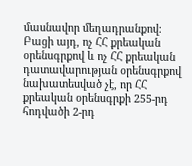մասնավոր մեղադրանքով։
Բացի այդ, ոչ ՀՀ քրեական օրենսգրքով և ոչ ՀՀ քրեական դատավարության օրենսգրքով նախատեսված չէ, որ ՀՀ քրեական օրենսգրքի 255-րդ հոդվածի 2-րդ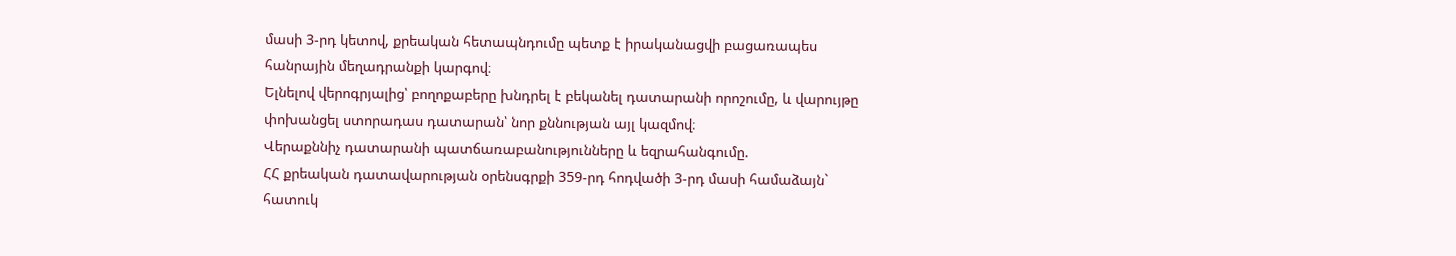մասի 3-րդ կետով, քրեական հետապնդումը պետք է իրականացվի բացառապես հանրային մեղադրանքի կարգով։
Ելնելով վերոգրյալից՝ բողոքաբերը խնդրել է բեկանել դատարանի որոշումը, և վարույթը փոխանցել ստորադաս դատարան՝ նոր քննության այլ կազմով։
Վերաքննիչ դատարանի պատճառաբանությունները և եզրահանգումը.
ՀՀ քրեական դատավարության օրենսգրքի 359-րդ հոդվածի 3-րդ մասի համաձայն` հատուկ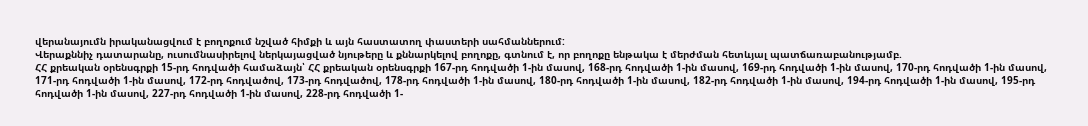վերանայումն իրականացվում է բողոքում նշված հիմքի և այն հաստատող փաստերի սահմաններում:
Վերաքննիչ դատարանը, ուսումնասիրելով ներկայացված նյութերը և քննարկելով բողոքը, գտնում է, որ բողոքը ենթակա է մերժման հետևյալ պատճառաբանությամբ.
ՀՀ քրեական օրենսգրքի 15-րդ հոդվածի համաձայն՝ ՀՀ քրեական օրենսգրքի 167-րդ հոդվածի 1-ին մասով, 168-րդ հոդվածի 1-ին մասով, 169-րդ հոդվածի 1-ին մասով, 170-րդ հոդվածի 1-ին մասով, 171-րդ հոդվածի 1-ին մասով, 172-րդ հոդվածով, 173-րդ հոդվածով, 178-րդ հոդվածի 1-ին մասով, 180-րդ հոդվածի 1-ին մասով, 182-րդ հոդվածի 1-ին մասով, 194-րդ հոդվածի 1-ին մասով, 195-րդ հոդվածի 1-ին մասով, 227-րդ հոդվածի 1-ին մասով, 228-րդ հոդվածի 1-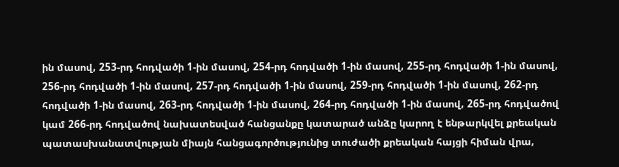ին մասով, 253-րդ հոդվածի 1-ին մասով, 254-րդ հոդվածի 1-ին մասով, 255-րդ հոդվածի 1-ին մասով, 256-րդ հոդվածի 1-ին մասով, 257-րդ հոդվածի 1-ին մասով, 259-րդ հոդվածի 1-ին մասով, 262-րդ հոդվածի 1-ին մասով, 263-րդ հոդվածի 1-ին մասով, 264-րդ հոդվածի 1-ին մասով, 265-րդ հոդվածով կամ 266-րդ հոդվածով նախատեսված հանցանքը կատարած անձը կարող է ենթարկվել քրեական պատասխանատվության միայն հանցագործությունից տուժածի քրեական հայցի հիման վրա,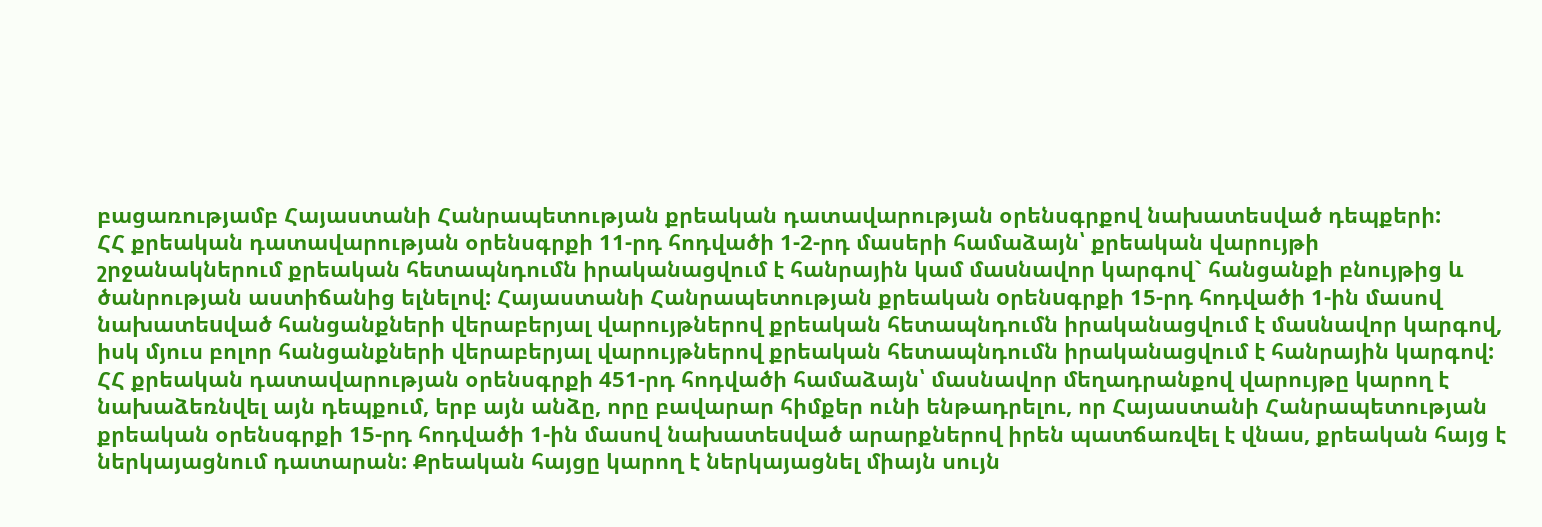բացառությամբ Հայաստանի Հանրապետության քրեական դատավարության օրենսգրքով նախատեսված դեպքերի:
ՀՀ քրեական դատավարության օրենսգրքի 11-րդ հոդվածի 1-2-րդ մասերի համաձայն՝ քրեական վարույթի շրջանակներում քրեական հետապնդումն իրականացվում է հանրային կամ մաuնավոր կարգով` հանցանքի բնույթից և ծանրության աստիճանից ելնելով: Հայաստանի Հանրապետության քրեական oրենuգրքի 15-րդ հոդվածի 1-ին մասով նախատեuված հանցանքների վերաբերյալ վարույթներով քրեական հետապնդումն իրականացվում է մաuնավոր կարգով, իսկ մյուս բոլոր հանցանքների վերաբերյալ վարույթներով քրեական հետապնդումն իրականացվում է հանրային կարգով:
ՀՀ քրեական դատավարության օրենսգրքի 451-րդ հոդվածի համաձայն՝ մասնավոր մեղադրանքով վարույթը կարող է նախաձեռնվել այն դեպքում, երբ այն անձը, որը բավարար հիմքեր ունի ենթադրելու, որ Հայաստանի Հանրապետության քրեական օրենսգրքի 15-րդ հոդվածի 1-ին մասով նախատեuված արարքներով իրեն պատճառվել է վնաս, քրեական հայց է ներկայացնում դատարան: Քրեական հայցը կարող է ներկայացնել միայն սույն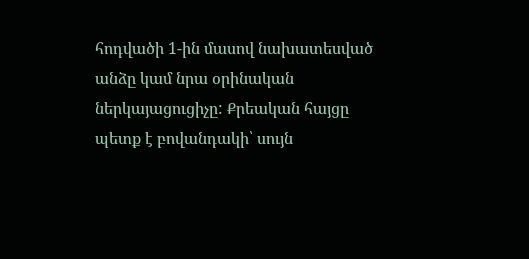հոդվածի 1-ին մասով նախատեսված անձը կամ նրա օրինական ներկայացուցիչը: Քրեական հայցը պետք է բովանդակի՝ սույն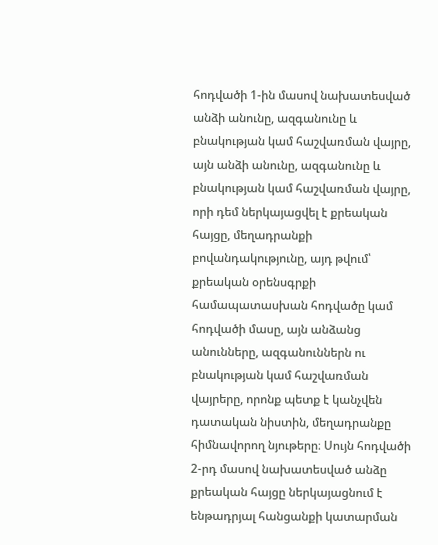հոդվածի 1-ին մասով նախատեսված անձի անունը, ազգանունը և բնակության կամ հաշվառման վայրը, այն անձի անունը, ազգանունը և բնակության կամ հաշվառման վայրը, որի դեմ ներկայացվել է քրեական հայցը, մեղադրանքի բովանդակությունը, այդ թվում՝ քրեական օրենսգրքի համապատասխան հոդվածը կամ հոդվածի մասը, այն անձանց անունները, ազգանուններն ու բնակության կամ հաշվառման վայրերը, որոնք պետք է կանչվեն դատական նիստին, մեղադրանքը հիմնավորող նյութերը։ Սույն հոդվածի 2-րդ մասով նախատեսված անձը քրեական հայցը ներկայացնում է ենթադրյալ հանցանքի կատարման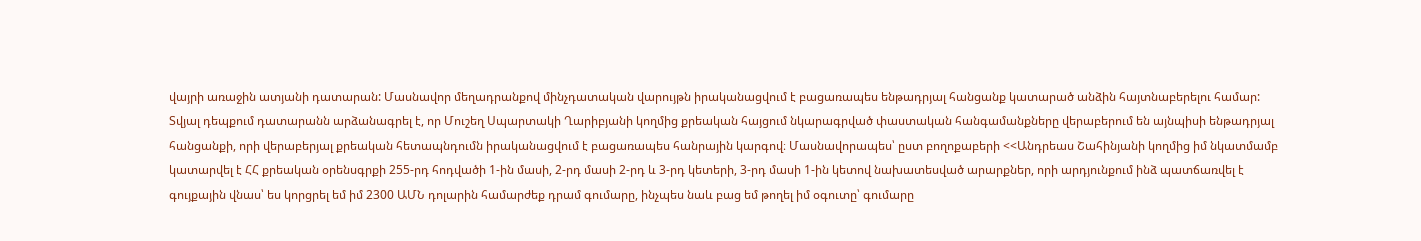վայրի առաջին ատյանի դատարան: Մասնավոր մեղադրանքով մինչդատական վարույթն իրականացվում է բացառապես ենթադրյալ հանցանք կատարած անձին հայտնաբերելու համար:
Տվյալ դեպքում դատարանն արձանագրել է, որ Մուշեղ Սպարտակի Ղարիբյանի կողմից քրեական հայցում նկարագրված փաստական հանգամանքները վերաբերում են այնպիսի ենթադրյալ հանցանքի, որի վերաբերյալ քրեական հետապնդումն իրականացվում է բացառապես հանրային կարգով։ Մասնավորապես՝ ըստ բողոքաբերի <<Անդրեաս Շահինյանի կողմից իմ նկատմամբ կատարվել է ՀՀ քրեական օրենսգրքի 255-րդ հոդվածի 1-ին մասի, 2-րդ մասի 2-րդ և 3-րդ կետերի, 3-րդ մասի 1-ին կետով նախատեսված արարքներ, որի արդյունքում ինձ պատճառվել է գույքային վնաս՝ ես կորցրել եմ իմ 2300 ԱՄՆ դոլարին համարժեք դրամ գումարը, ինչպես նաև բաց եմ թողել իմ օգուտը՝ գումարը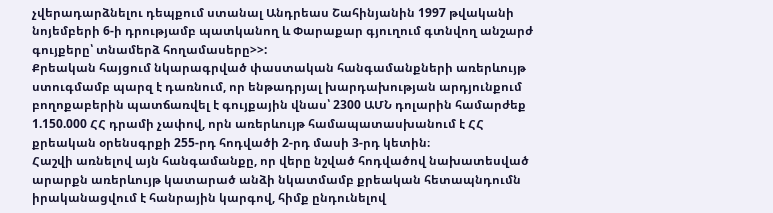չվերադարձնելու դեպքում ստանալ Անդրեաս Շահինյանին 1997 թվականի նոյեմբերի 6-ի դրությամբ պատկանող և Փարաքար գյուղում գտնվող անշարժ գույքերը՝ տնամերձ հողամասերը>>:
Քրեական հայցում նկարագրված փաստական հանգամանքների առերևույթ ստուգմամբ պարզ է դառնում, որ ենթադրյալ խարդախության արդյունքում բողոքաբերին պատճառվել է գույքային վնաս՝ 2300 ԱՄՆ դոլարին համարժեք 1.150.000 ՀՀ դրամի չափով, որն առերևույթ համապատասխանում է ՀՀ քրեական օրենսգրքի 255-րդ հոդվածի 2-րդ մասի 3-րդ կետին։
Հաշվի առնելով այն հանգամանքը, որ վերը նշված հոդվածով նախատեսված արարքն առերևույթ կատարած անձի նկատմամբ քրեական հետապնդումն իրականացվում է հանրային կարգով, հիմք ընդունելով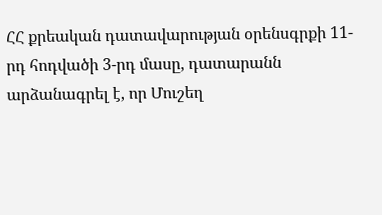ՀՀ քրեական դատավարության օրենսգրքի 11-րդ հոդվածի 3-րդ մասը, դատարանն արձանագրել է, որ Մուշեղ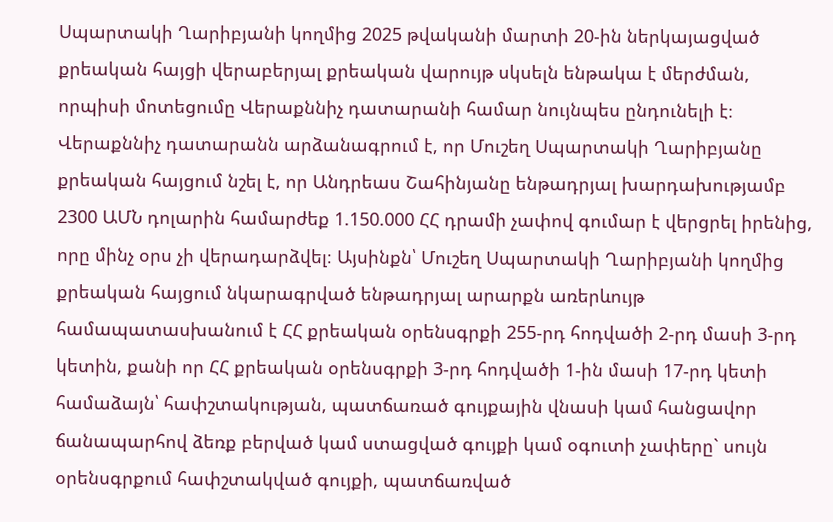Սպարտակի Ղարիբյանի կողմից 2025 թվականի մարտի 20-ին ներկայացված քրեական հայցի վերաբերյալ քրեական վարույթ սկսելն ենթակա է մերժման, որպիսի մոտեցումը Վերաքննիչ դատարանի համար նույնպես ընդունելի է։
Վերաքննիչ դատարանն արձանագրում է, որ Մուշեղ Սպարտակի Ղարիբյանը քրեական հայցում նշել է, որ Անդրեաս Շահինյանը ենթադրյալ խարդախությամբ 2300 ԱՄՆ դոլարին համարժեք 1.150.000 ՀՀ դրամի չափով գումար է վերցրել իրենից, որը մինչ օրս չի վերադարձվել։ Այսինքն՝ Մուշեղ Սպարտակի Ղարիբյանի կողմից քրեական հայցում նկարագրված ենթադրյալ արարքն առերևույթ համապատասխանում է ՀՀ քրեական օրենսգրքի 255-րդ հոդվածի 2-րդ մասի 3-րդ կետին, քանի որ ՀՀ քրեական օրենսգրքի 3-րդ հոդվածի 1-ին մասի 17-րդ կետի համաձայն՝ հափշտակության, պատճառած գույքային վնասի կամ հանցավոր ճանապարհով ձեռք բերված կամ ստացված գույքի կամ օգուտի չափերը` սույն օրենսգրքում հափշտակված գույքի, պատճառված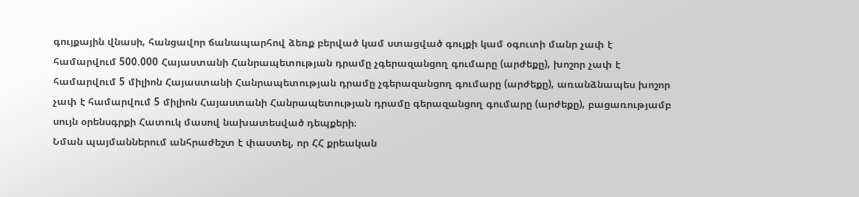գույքային վնասի, հանցավոր ճանապարհով ձեռք բերված կամ ստացված գույքի կամ օգուտի մանր չափ է համարվում 500.000 Հայաստանի Հանրապետության դրամը չգերազանցող գումարը (արժեքը), խոշոր չափ է համարվում 5 միլիոն Հայաստանի Հանրապետության դրամը չգերազանցող գումարը (արժեքը), առանձնապես խոշոր չափ է համարվում 5 միլիոն Հայաստանի Հանրապետության դրամը գերազանցող գումարը (արժեքը), բացառությամբ սույն օրենսգրքի Հատուկ մասով նախատեսված դեպքերի։
Նման պայմաններում անհրաժեշտ է փաստել, որ ՀՀ քրեական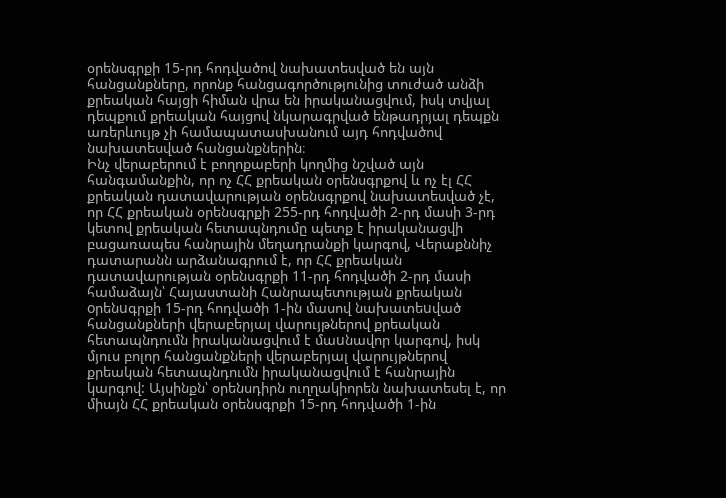օրենսգրքի 15-րդ հոդվածով նախատեսված են այն հանցանքները, որոնք հանցագործությունից տուժած անձի քրեական հայցի հիման վրա են իրականացվում, իսկ տվյալ դեպքում քրեական հայցով նկարագրված ենթադրյալ դեպքն առերևույթ չի համապատասխանում այդ հոդվածով նախատեսված հանցանքներին։
Ինչ վերաբերում է բողոքաբերի կողմից նշված այն հանգամանքին, որ ոչ ՀՀ քրեական օրենսգրքով և ոչ էլ ՀՀ քրեական դատավարության օրենսգրքով նախատեսված չէ, որ ՀՀ քրեական օրենսգրքի 255-րդ հոդվածի 2-րդ մասի 3-րդ կետով քրեական հետապնդումը պետք է իրականացվի բացառապես հանրային մեղադրանքի կարգով, Վերաքննիչ դատարանն արձանագրում է, որ ՀՀ քրեական դատավարության օրենսգրքի 11-րդ հոդվածի 2-րդ մասի համաձայն՝ Հայաստանի Հանրապետության քրեական oրենuգրքի 15-րդ հոդվածի 1-ին մասով նախատեuված հանցանքների վերաբերյալ վարույթներով քրեական հետապնդումն իրականացվում է մաuնավոր կարգով, իսկ մյուս բոլոր հանցանքների վերաբերյալ վարույթներով քրեական հետապնդումն իրականացվում է հանրային կարգով: Այսինքն՝ օրենսդիրն ուղղակիորեն նախատեսել է, որ միայն ՀՀ քրեական օրենսգրքի 15-րդ հոդվածի 1-ին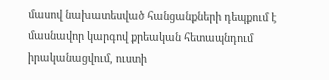մասով նախատեսված հանցանքների դեպքում է մասնավոր կարգով քրեական հետապնդում իրականացվում, ուստի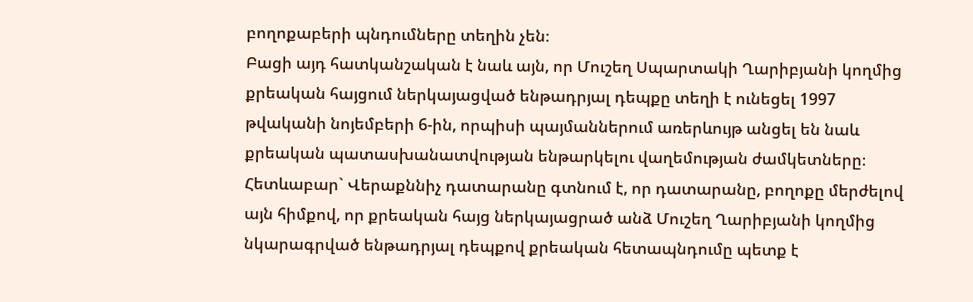բողոքաբերի պնդումները տեղին չեն։
Բացի այդ հատկանշական է նաև այն, որ Մուշեղ Սպարտակի Ղարիբյանի կողմից քրեական հայցում ներկայացված ենթադրյալ դեպքը տեղի է ունեցել 1997 թվականի նոյեմբերի 6-ին, որպիսի պայմաններում առերևույթ անցել են նաև քրեական պատասխանատվության ենթարկելու վաղեմության ժամկետները։
Հետևաբար` Վերաքննիչ դատարանը գտնում է, որ դատարանը, բողոքը մերժելով այն հիմքով, որ քրեական հայց ներկայացրած անձ Մուշեղ Ղարիբյանի կողմից նկարագրված ենթադրյալ դեպքով քրեական հետապնդումը պետք է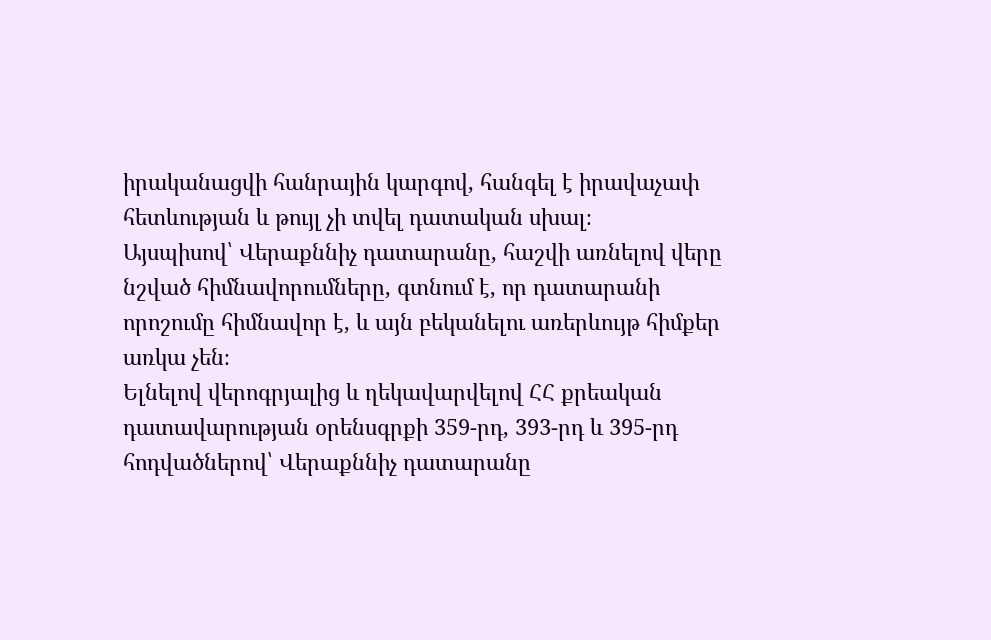իրականացվի հանրային կարգով, հանգել է իրավաչափ հետևության և թույլ չի տվել դատական սխալ։
Այսպիսով՝ Վերաքննիչ դատարանը, հաշվի առնելով վերը նշված հիմնավորումները, գտնում է, որ դատարանի որոշումը հիմնավոր է, և այն բեկանելու առերևույթ հիմքեր առկա չեն։
Ելնելով վերոգրյալից և ղեկավարվելով ՀՀ քրեական դատավարության օրենսգրքի 359-րդ, 393-րդ և 395-րդ հոդվածներով՝ Վերաքննիչ դատարանը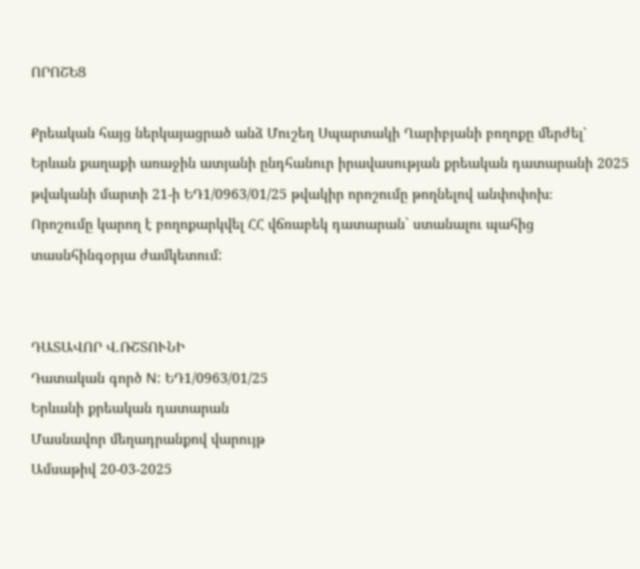ՈՐՈՇԵՑ

Քրեական հայց ներկայացրած անձ Մուշեղ Սպարտակի Ղարիբյանի բողոքը մերժել՝ Երևան քաղաքի առաջին ատյանի ընդհանուր իրավասության քրեական դատարանի 2025 թվականի մարտի 21-ի ԵԴ1/0963/01/25 թվակիր որոշումը թողնելով անփոփոխ։
Որոշումը կարող է բողոքարկվել ՀՀ վճռաբեկ դատարան` ստանալու պահից տասնհինգօրյա ժամկետում:


ԴԱՏԱՎՈՐ Վ.ՌՇՏՈՒՆԻ
Դատական գործ N: ԵԴ1/0963/01/25
Երևանի քրեական դատարան
Մասնավոր մեղադրանքով վարույթ
Ամսաթիվ 20-03-2025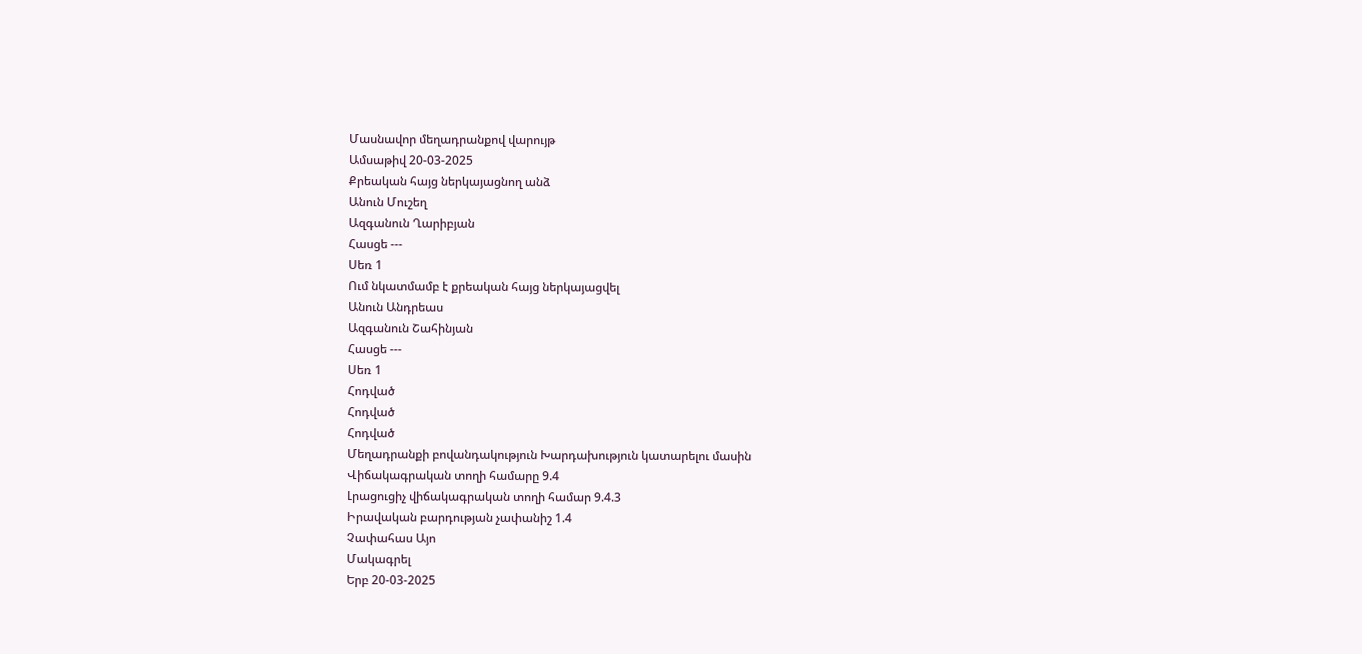Մասնավոր մեղադրանքով վարույթ
Ամսաթիվ 20-03-2025
Քրեական հայց ներկայացնող անձ
Անուն Մուշեղ
Ազգանուն Ղարիբյան
Հասցե ---
Սեռ 1
Ում նկատմամբ է քրեական հայց ներկայացվել
Անուն Անդրեաս
Ազգանուն Շահինյան
Հասցե ---
Սեռ 1
Հոդված
Հոդված
Հոդված
Մեղադրանքի բովանդակություն Խարդախություն կատարելու մասին
Վիճակագրական տողի համարը 9.4
Լրացուցիչ վիճակագրական տողի համար 9.4.3
Իրավական բարդության չափանիշ 1.4
Չափահաս Այո
Մակագրել
Երբ 20-03-2025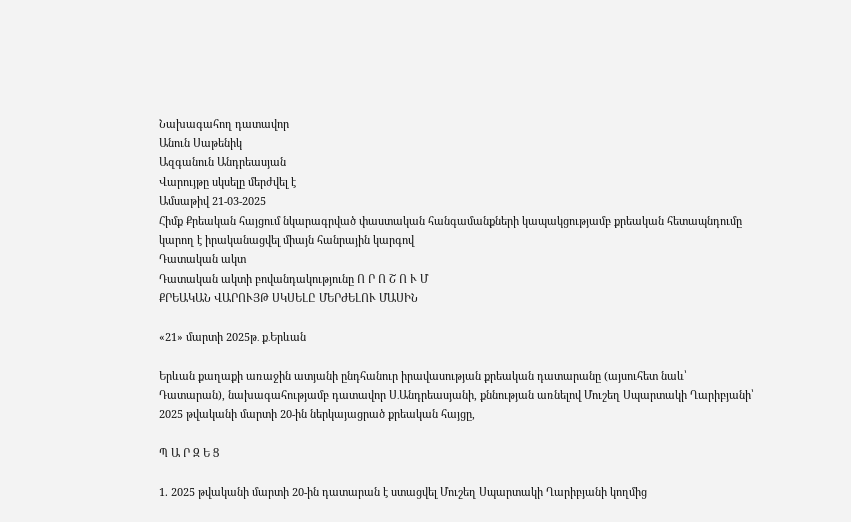Նախագահող դատավոր
Անուն Սաթենիկ
Ազգանուն Անդրեասյան
Վարույթը սկսելը մերժվել է
Ամսաթիվ 21-03-2025
Հիմք Քրեական հայցում նկարագրված փաստական հանգամանքների կապակցությամբ քրեական հետապնդումը կարող է իրականացվել միայն հանրային կարգով
Դատական ակտ
Դատական ակտի բովանդակությունը Ո Ր Ո Շ Ո Ւ Մ
ՔՐԵԱԿԱՆ ՎԱՐՈՒՅԹ ՍԿՍԵԼԸ ՄԵՐԺԵԼՈՒ ՄԱՍԻՆ

«21» մարտի 2025թ․ ք․Երևան

Երևան քաղաքի առաջին ատյանի ընդհանուր իրավասության քրեական դատարանը (այսուհետ նաև՝ Դատարան), նախագահությամբ դատավոր Ս․Անդրեասյանի, քննության առնելով Մուշեղ Սպարտակի Ղարիբյանի՝ 2025 թվականի մարտի 20-ին ներկայացրած քրեական հայցը,

Պ Ա Ր Զ Ե Ց

1. 2025 թվականի մարտի 20-ին դատարան է ստացվել Մուշեղ Սպարտակի Ղարիբյանի կողմից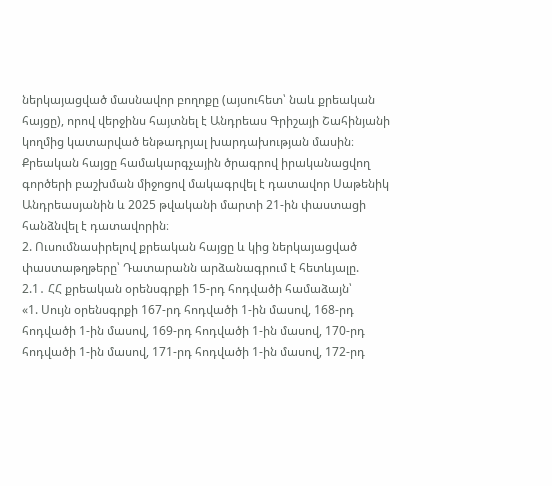ներկայացված մասնավոր բողոքը (այսուհետ՝ նաև քրեական հայցը), որով վերջինս հայտնել է Անդրեաս Գրիշայի Շահինյանի կողմից կատարված ենթադրյալ խարդախության մասին։ Քրեական հայցը համակարգչային ծրագրով իրականացվող գործերի բաշխման միջոցով մակագրվել է դատավոր Սաթենիկ Անդրեասյանին և 2025 թվականի մարտի 21-ին փաստացի հանձնվել է դատավորին։
2. Ուսումնասիրելով քրեական հայցը և կից ներկայացված փաստաթղթերը՝ Դատարանն արձանագրում է հետևյալը.
2.1․ ՀՀ քրեական օրենսգրքի 15-րդ հոդվածի համաձայն՝
«1. Սույն օրենսգրքի 167-րդ հոդվածի 1-ին մասով, 168-րդ հոդվածի 1-ին մասով, 169-րդ հոդվածի 1-ին մասով, 170-րդ հոդվածի 1-ին մասով, 171-րդ հոդվածի 1-ին մասով, 172-րդ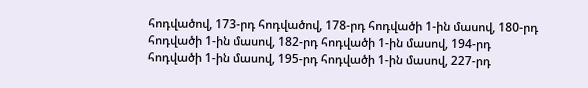հոդվածով, 173-րդ հոդվածով, 178-րդ հոդվածի 1-ին մասով, 180-րդ հոդվածի 1-ին մասով, 182-րդ հոդվածի 1-ին մասով, 194-րդ հոդվածի 1-ին մասով, 195-րդ հոդվածի 1-ին մասով, 227-րդ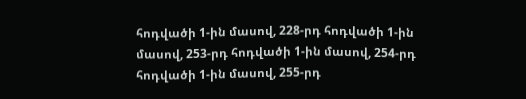հոդվածի 1-ին մասով, 228-րդ հոդվածի 1-ին մասով, 253-րդ հոդվածի 1-ին մասով, 254-րդ հոդվածի 1-ին մասով, 255-րդ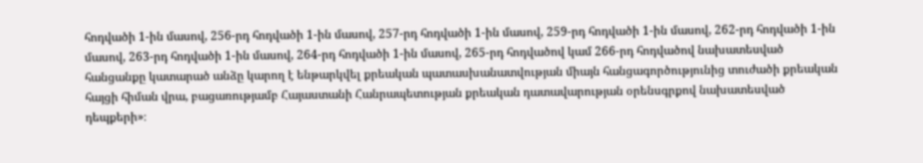հոդվածի 1-ին մասով, 256-րդ հոդվածի 1-ին մասով, 257-րդ հոդվածի 1-ին մասով, 259-րդ հոդվածի 1-ին մասով, 262-րդ հոդվածի 1-ին մասով, 263-րդ հոդվածի 1-ին մասով, 264-րդ հոդվածի 1-ին մասով, 265-րդ հոդվածով կամ 266-րդ հոդվածով նախատեսված հանցանքը կատարած անձը կարող է ենթարկվել քրեական պատասխանատվության միայն հանցագործությունից տուժածի քրեական հայցի հիման վրա, բացառությամբ Հայաստանի Հանրապետության քրեական դատավարության օրենսգրքով նախատեսված դեպքերի»։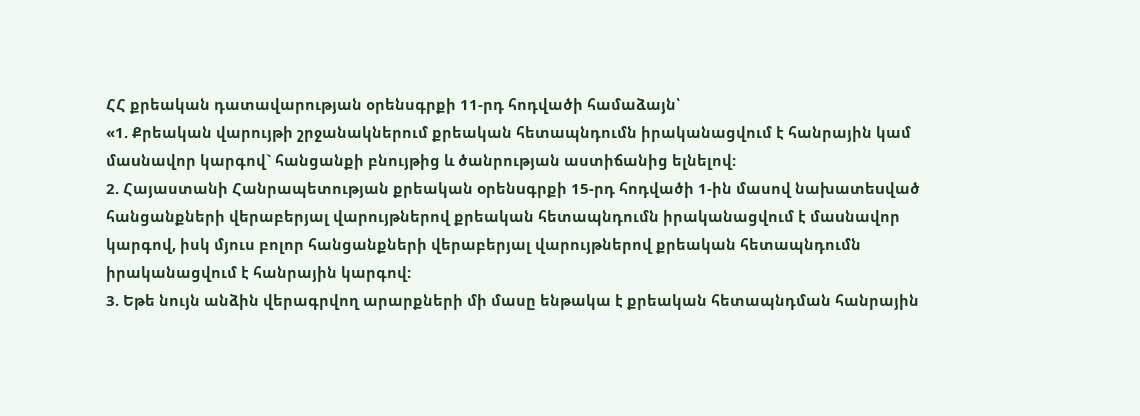ՀՀ քրեական դատավարության օրենսգրքի 11-րդ հոդվածի համաձայն՝
«1. Քրեական վարույթի շրջանակներում քրեական հետապնդումն իրականացվում է հանրային կամ մաuնավոր կարգով` հանցանքի բնույթից և ծանրության աստիճանից ելնելով:
2. Հայաստանի Հանրապետության քրեական oրենuգրքի 15-րդ հոդվածի 1-ին մասով նախատեuված հանցանքների վերաբերյալ վարույթներով քրեական հետապնդումն իրականացվում է մաuնավոր կարգով, իսկ մյուս բոլոր հանցանքների վերաբերյալ վարույթներով քրեական հետապնդումն իրականացվում է հանրային կարգով:
3. Եթե նույն անձին վերագրվող արարքների մի մասը ենթակա է քրեական հետապնդման հանրային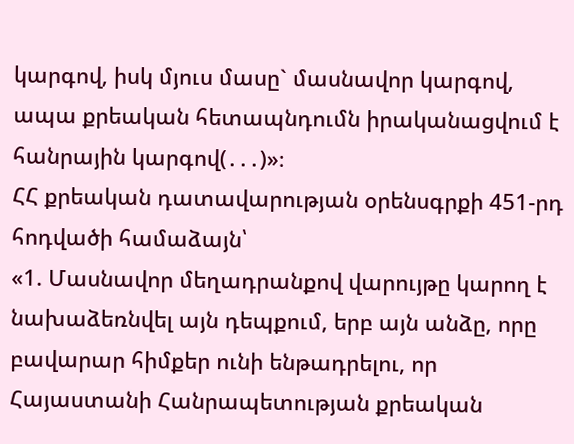կարգով, իսկ մյուս մասը` մասնավոր կարգով, ապա քրեական հետապնդումն իրականացվում է հանրային կարգով(․․․)»։
ՀՀ քրեական դատավարության օրենսգրքի 451-րդ հոդվածի համաձայն՝
«1. Մասնավոր մեղադրանքով վարույթը կարող է նախաձեռնվել այն դեպքում, երբ այն անձը, որը բավարար հիմքեր ունի ենթադրելու, որ Հայաստանի Հանրապետության քրեական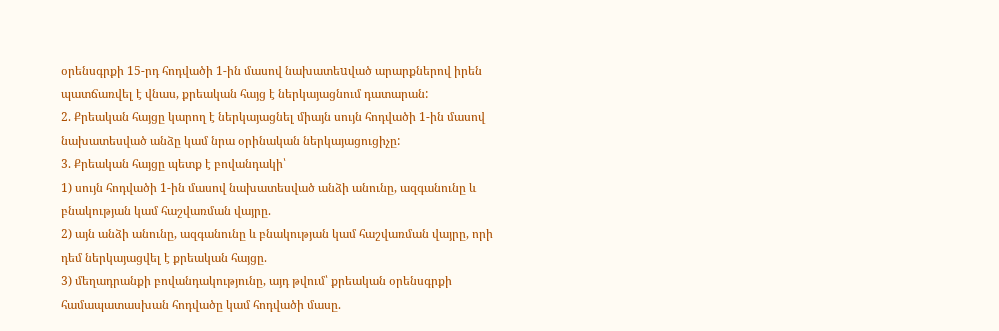օրենսգրքի 15-րդ հոդվածի 1-ին մասով նախատեuված արարքներով իրեն պատճառվել է վնաս, քրեական հայց է ներկայացնում դատարան:
2. Քրեական հայցը կարող է ներկայացնել միայն սույն հոդվածի 1-ին մասով նախատեսված անձը կամ նրա օրինական ներկայացուցիչը:
3. Քրեական հայցը պետք է բովանդակի՝
1) սույն հոդվածի 1-ին մասով նախատեսված անձի անունը, ազգանունը և բնակության կամ հաշվառման վայրը.
2) այն անձի անունը, ազգանունը և բնակության կամ հաշվառման վայրը, որի դեմ ներկայացվել է քրեական հայցը.
3) մեղադրանքի բովանդակությունը, այդ թվում՝ քրեական օրենսգրքի համապատասխան հոդվածը կամ հոդվածի մասը.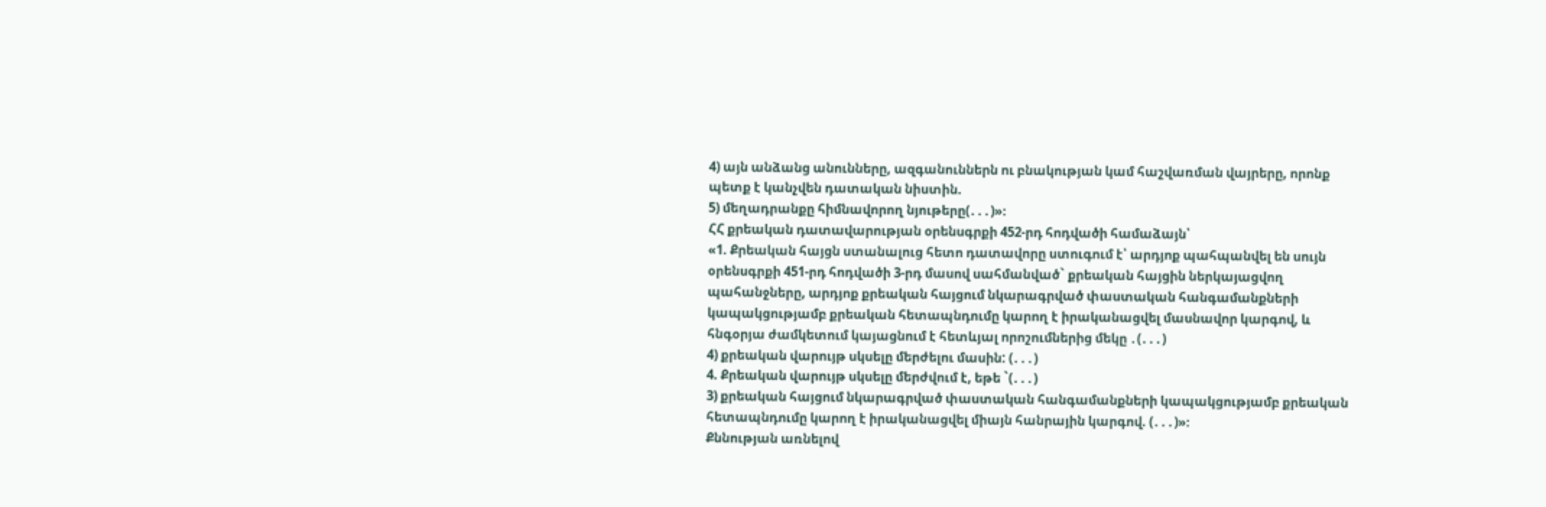4) այն անձանց անունները, ազգանուններն ու բնակության կամ հաշվառման վայրերը, որոնք պետք է կանչվեն դատական նիստին.
5) մեղադրանքը հիմնավորող նյութերը(․․․)»։
ՀՀ քրեական դատավարության օրենսգրքի 452-րդ հոդվածի համաձայն՝
«1. Քրեական հայցն ստանալուց հետո դատավորը ստուգում է՝ արդյոք պահպանվել են սույն օրենսգրքի 451-րդ հոդվածի 3-րդ մասով սահմանված` քրեական հայցին ներկայացվող պահանջները, արդյոք քրեական հայցում նկարագրված փաստական հանգամանքների կապակցությամբ քրեական հետապնդումը կարող է իրականացվել մասնավոր կարգով, և հնգօրյա ժամկետում կայացնում է հետևյալ որոշումներից մեկը ․(․․․)
4) քրեական վարույթ սկսելը մերժելու մասին: (․․․)
4. Քրեական վարույթ սկսելը մերժվում է, եթե `(․․․)
3) քրեական հայցում նկարագրված փաստական հանգամանքների կապակցությամբ քրեական հետապնդումը կարող է իրականացվել միայն հանրային կարգով. (․․․)»։
Քննության առնելով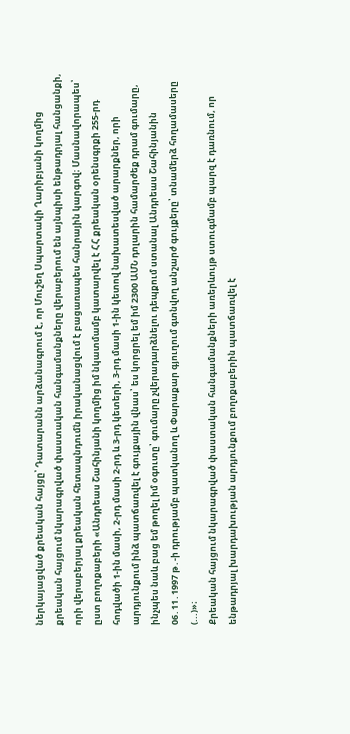ներկայացված քրեական հայցը՝ Դատարանն արձանագրում է, որ Մուշեղ Սպարտակի Ղարիբյանի կողմից քրեական հայցում նկարագրված փաստական հանգամանքները վերաբերում են այնպիսի ենթադրյալ հանցանքի, որի վերաբերյալ քրեական հետապնդումն իրականացվում է բացառապես հանրային կարգով։ Մասնավորապես՝ ըստ բողոքաբերի «Անդրեաս Շահինյանի կողմից իմ նկատմամբ կատարվել է ՀՀ քրեական օրենսգրքի 255-րդ հոդվածի 1-ին մասի, 2-րդ մասի 2-րդ և 3-րդ կետերի, 3-րդ մասի 1-ին կետով նախատեսված արարքներ, որի արդյունքում ինձ պատճառվել է գույքային վնաս՝ ես կորցրել եմ իմ 2300 ԱՄՆ դոլարին համարժեք դրամ գումարը, ինչպես նաև բաց եմ թողել իմ օգուտը՝ գումարը չվերադարձնելու դեպքում ստանալ Անդրեաս Շահինյանին 06․11․1997 թ․-ի դրությամբ պատկանող և Փարաքար գյուղում գտնվող անշարժ գույքերը՝ տնամերձ հողամասերը (...)»։
Քրեական հայցում նկարագրված փաստական հանգամանքների առերևույթ ստուգմամբ պարզ է դառնում, որ ենթադրյալ խարդախության արդյունքում բողոքաբերին պատճառվել է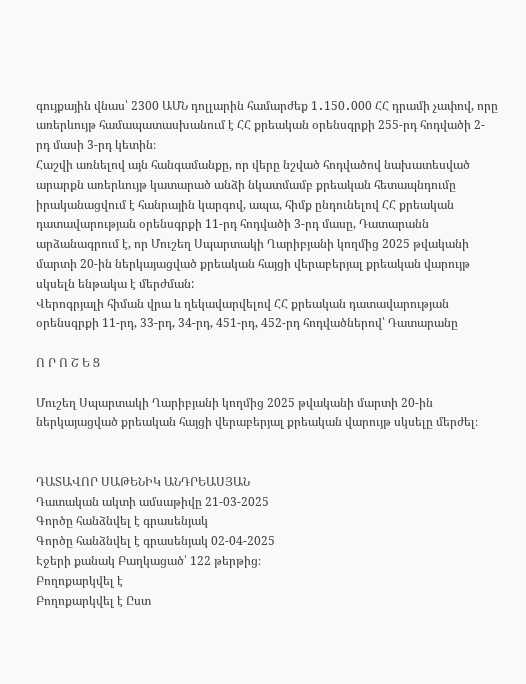գույքային վնաս՝ 2300 ԱՄՆ դոլլարին համարժեք 1․150․000 ՀՀ դրամի չափով, որը առերևույթ համապատասխանում է ՀՀ քրեական օրենսգրքի 255-րդ հոդվածի 2-րդ մասի 3-րդ կետին։
Հաշվի առնելով այն հանգամանքը, որ վերը նշված հոդվածով նախատեսված արարքն առերևույթ կատարած անձի նկատմամբ քրեական հետապնդումը իրականացվում է հանրային կարգով, ապա, հիմք ընդունելով ՀՀ քրեական դատավարության օրենսգրքի 11-րդ հոդվածի 3-րդ մասը, Դատարանն արձանագրում է, որ Մուշեղ Սպարտակի Ղարիբյանի կողմից 2025 թվականի մարտի 20-ին ներկայացված քրեական հայցի վերաբերյալ քրեական վարույթ սկսելն ենթակա է մերժման:
Վերոգրյալի հիման վրա և ղեկավարվելով ՀՀ քրեական դատավարության օրենսգրքի 11-րդ, 33-րդ, 34-րդ, 451-րդ, 452-րդ հոդվածներով՝ Դատարանը

Ո Ր Ո Շ Ե Ց

Մուշեղ Սպարտակի Ղարիբյանի կողմից 2025 թվականի մարտի 20-ին ներկայացված քրեական հայցի վերաբերյալ քրեական վարույթ սկսելը մերժել։


ԴԱՏԱՎՈՐ ՍԱԹԵՆԻԿ ԱՆԴՐԵԱՍՅԱՆ
Դատական ակտի ամսաթիվը 21-03-2025
Գործը հանձնվել է գրասենյակ
Գործը հանձնվել է գրասենյակ 02-04-2025
Էջերի քանակ Բաղկացած՝ 122 թերթից։
Բողոքարկվել է
Բողոքարկվել է Ըստ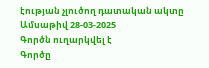էության չլուծող դատական ակտը
Ամսաթիվ 28-03-2025
Գործն ուղարկվել է
Գործը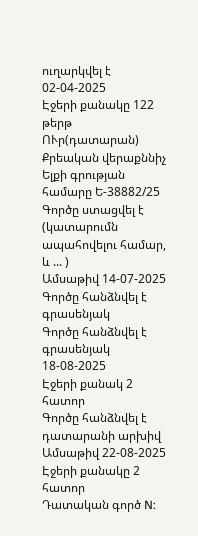ուղարկվել է 02-04-2025
Էջերի քանակը 122 թերթ
ՈՒր(դատարան) Քրեական վերաքննիչ
Ելքի գրության համարը Ե-38882/25
Գործը ստացվել է (կատարումն ապահովելու համար, և ... )
Ամսաթիվ 14-07-2025
Գործը հանձնվել է գրասենյակ
Գործը հանձնվել է գրասենյակ 18-08-2025
Էջերի քանակ 2 հատոր
Գործը հանձնվել է դատարանի արխիվ
Ամսաթիվ 22-08-2025
Էջերի քանակը 2 հատոր
Դատական գործ N: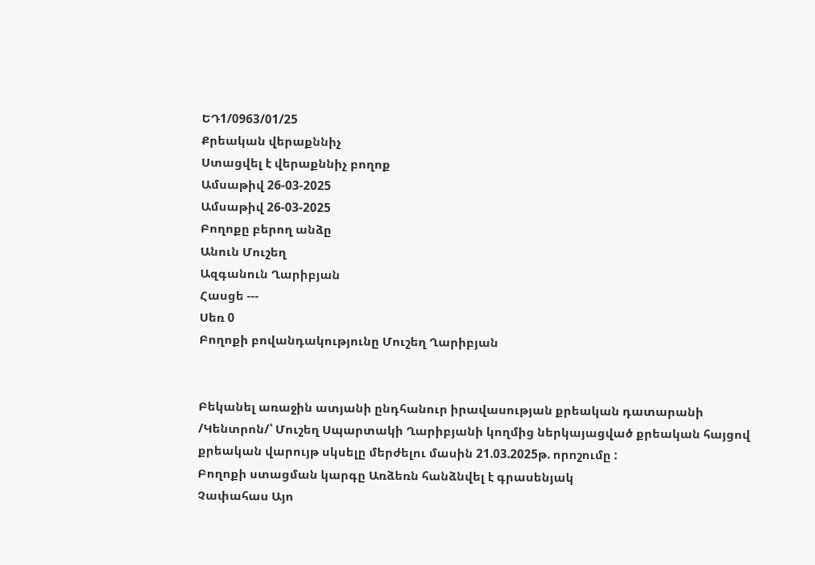ԵԴ1/0963/01/25
Քրեական վերաքննիչ
Ստացվել է վերաքննիչ բողոք
Ամսաթիվ 26-03-2025
Ամսաթիվ 26-03-2025
Բողոքը բերող անձը
Անուն Մուշեղ
Ազգանուն Ղարիբյան
Հասցե ---
Սեռ 0
Բողոքի բովանդակությունը Մուշեղ Ղարիբյան


Բեկանել առաջին ատյանի ընդհանուր իրավասության քրեական դատարանի /Կենտրոն/՝ Մուշեղ Սպարտակի Ղարիբյանի կողմից ներկայացված քրեական հայցով քրեական վարույթ սկսելը մերժելու մասին 21.03.2025թ. որոշումը :
Բողոքի ստացման կարգը Առձեռն հանձնվել է գրասենյակ
Չափահաս Այո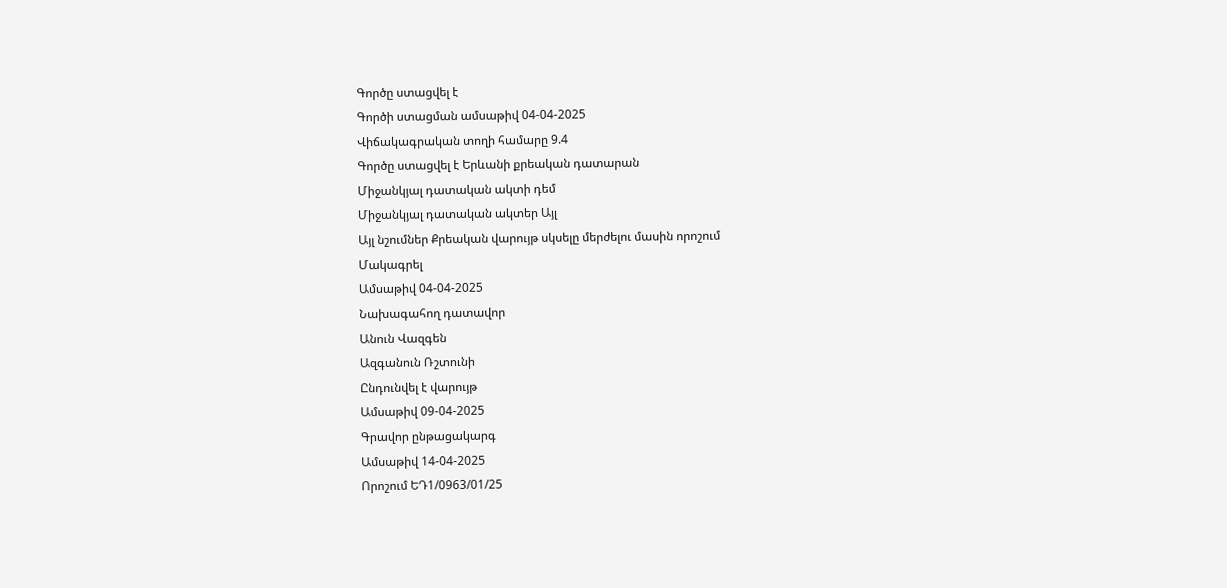Գործը ստացվել է
Գործի ստացման ամսաթիվ 04-04-2025
Վիճակագրական տողի համարը 9.4
Գործը ստացվել է Երևանի քրեական դատարան
Միջանկյալ դատական ակտի դեմ
Միջանկյալ դատական ակտեր Այլ
Այլ նշումներ Քրեական վարույթ սկսելը մերժելու մասին որոշում
Մակագրել
Ամսաթիվ 04-04-2025
Նախագահող դատավոր
Անուն Վազգեն
Ազգանուն Ռշտունի
Ընդունվել է վարույթ
Ամսաթիվ 09-04-2025
Գրավոր ընթացակարգ
Ամսաթիվ 14-04-2025
Որոշում ԵԴ1/0963/01/25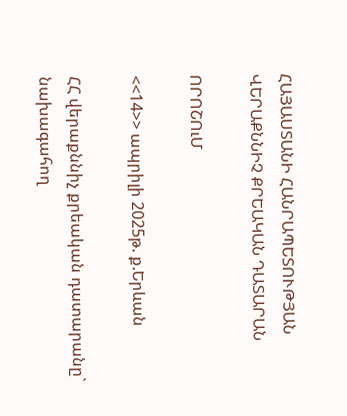ՀԱՅԱՍՏԱՆԻ ՀԱՆՐԱՊԵՏՈՒԹՅԱՆ
ՎԵՐԱՔՆՆԻՉ ՔՐԵԱԿԱՆ ԴԱՏԱՐԱՆ

ՈՐՈՇՈւՄ

<<14>> ապրիլի 2025թ. ք.Երևան

ՀՀ վերաքննիչ քրեական դատարանը` նախագահող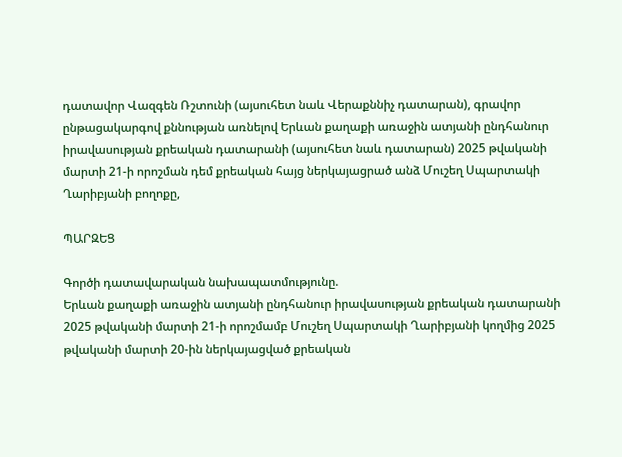դատավոր Վազգեն Ռշտունի (այսուհետ նաև Վերաքննիչ դատարան), գրավոր ընթացակարգով քննության առնելով Երևան քաղաքի առաջին ատյանի ընդհանուր իրավասության քրեական դատարանի (այսուհետ նաև դատարան) 2025 թվականի մարտի 21-ի որոշման դեմ քրեական հայց ներկայացրած անձ Մուշեղ Սպարտակի Ղարիբյանի բողոքը,

ՊԱՐԶԵՑ

Գործի դատավարական նախապատմությունը.
Երևան քաղաքի առաջին ատյանի ընդհանուր իրավասության քրեական դատարանի 2025 թվականի մարտի 21-ի որոշմամբ Մուշեղ Սպարտակի Ղարիբյանի կողմից 2025 թվականի մարտի 20-ին ներկայացված քրեական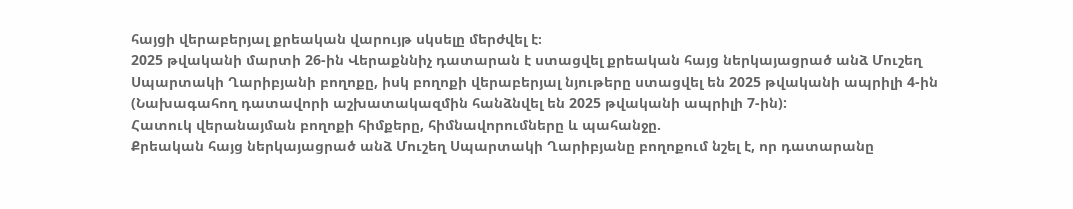հայցի վերաբերյալ քրեական վարույթ սկսելը մերժվել է։
2025 թվականի մարտի 26-ին Վերաքննիչ դատարան է ստացվել քրեական հայց ներկայացրած անձ Մուշեղ Սպարտակի Ղարիբյանի բողոքը, իսկ բողոքի վերաբերյալ նյութերը ստացվել են 2025 թվականի ապրիլի 4-ին (Նախագահող դատավորի աշխատակազմին հանձնվել են 2025 թվականի ապրիլի 7-ին):
Հատուկ վերանայման բողոքի հիմքերը, հիմնավորումները և պահանջը.
Քրեական հայց ներկայացրած անձ Մուշեղ Սպարտակի Ղարիբյանը բողոքում նշել է, որ դատարանը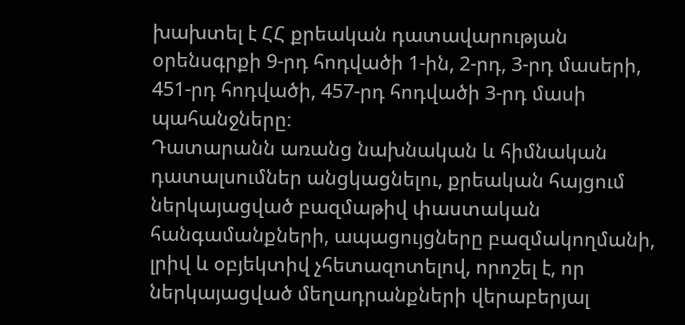խախտել է ՀՀ քրեական դատավարության օրենսգրքի 9-րդ հոդվածի 1-ին, 2-րդ, 3-րդ մասերի, 451-րդ հոդվածի, 457-րդ հոդվածի 3-րդ մասի պահանջները։
Դատարանն առանց նախնական և հիմնական դատալսումներ անցկացնելու, քրեական հայցում ներկայացված բազմաթիվ փաստական հանգամանքների, ապացույցները բազմակողմանի, լրիվ և օբյեկտիվ չհետազոտելով, որոշել է, որ ներկայացված մեղադրանքների վերաբերյալ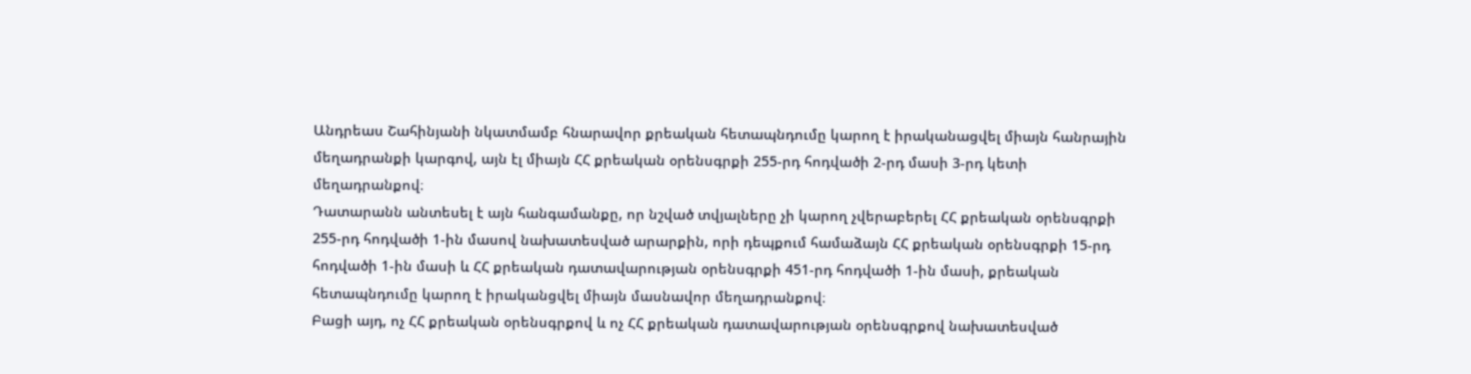Անդրեաս Շահինյանի նկատմամբ հնարավոր քրեական հետապնդումը կարող է իրականացվել միայն հանրային մեղադրանքի կարգով, այն էլ միայն ՀՀ քրեական օրենսգրքի 255-րդ հոդվածի 2-րդ մասի 3-րդ կետի մեղադրանքով։
Դատարանն անտեսել է այն հանգամանքը, որ նշված տվյալները չի կարող չվերաբերել ՀՀ քրեական օրենսգրքի 255-րդ հոդվածի 1-ին մասով նախատեսված արարքին, որի դեպքում համաձայն ՀՀ քրեական օրենսգրքի 15-րդ հոդվածի 1-ին մասի և ՀՀ քրեական դատավարության օրենսգրքի 451-րդ հոդվածի 1-ին մասի, քրեական հետապնդումը կարող է իրականցվել միայն մասնավոր մեղադրանքով։
Բացի այդ, ոչ ՀՀ քրեական օրենսգրքով և ոչ ՀՀ քրեական դատավարության օրենսգրքով նախատեսված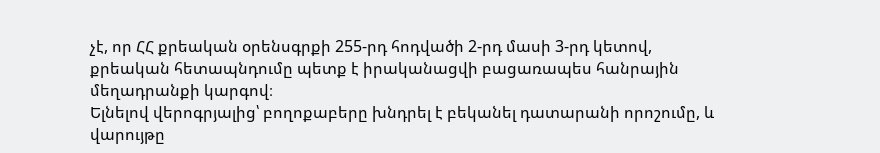չէ, որ ՀՀ քրեական օրենսգրքի 255-րդ հոդվածի 2-րդ մասի 3-րդ կետով, քրեական հետապնդումը պետք է իրականացվի բացառապես հանրային մեղադրանքի կարգով։
Ելնելով վերոգրյալից՝ բողոքաբերը խնդրել է բեկանել դատարանի որոշումը, և վարույթը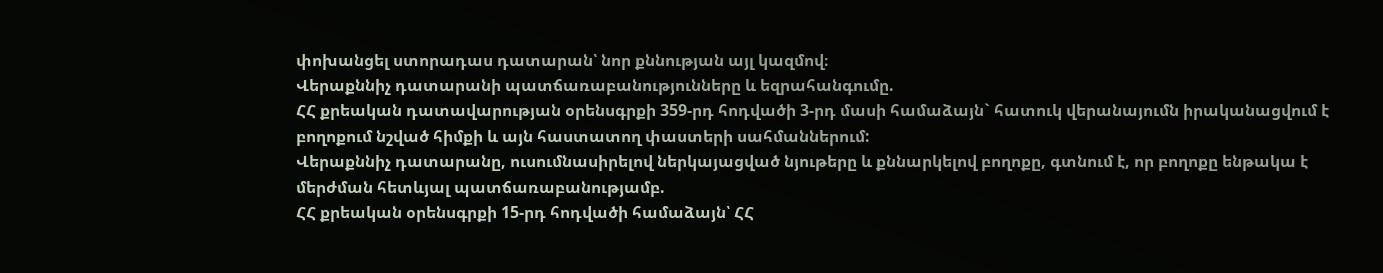փոխանցել ստորադաս դատարան՝ նոր քննության այլ կազմով։
Վերաքննիչ դատարանի պատճառաբանությունները և եզրահանգումը.
ՀՀ քրեական դատավարության օրենսգրքի 359-րդ հոդվածի 3-րդ մասի համաձայն` հատուկ վերանայումն իրականացվում է բողոքում նշված հիմքի և այն հաստատող փաստերի սահմաններում:
Վերաքննիչ դատարանը, ուսումնասիրելով ներկայացված նյութերը և քննարկելով բողոքը, գտնում է, որ բողոքը ենթակա է մերժման հետևյալ պատճառաբանությամբ.
ՀՀ քրեական օրենսգրքի 15-րդ հոդվածի համաձայն՝ ՀՀ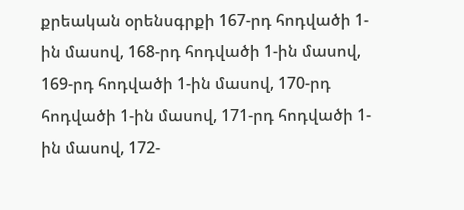քրեական օրենսգրքի 167-րդ հոդվածի 1-ին մասով, 168-րդ հոդվածի 1-ին մասով, 169-րդ հոդվածի 1-ին մասով, 170-րդ հոդվածի 1-ին մասով, 171-րդ հոդվածի 1-ին մասով, 172-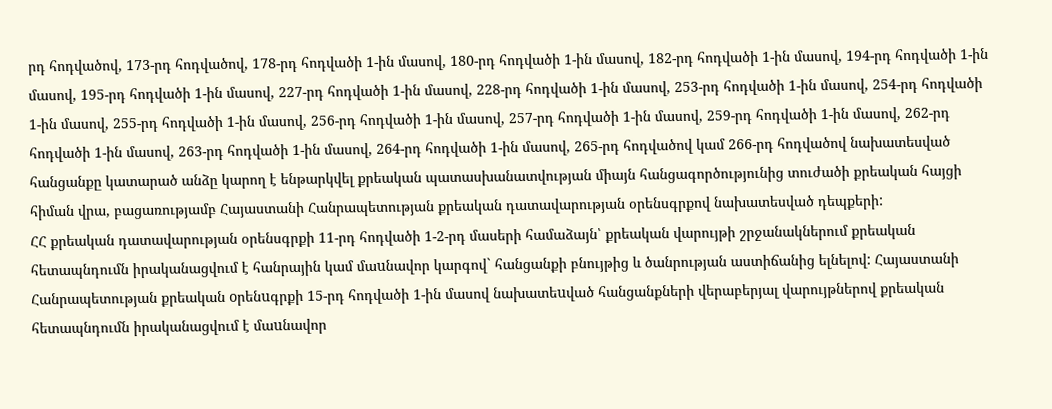րդ հոդվածով, 173-րդ հոդվածով, 178-րդ հոդվածի 1-ին մասով, 180-րդ հոդվածի 1-ին մասով, 182-րդ հոդվածի 1-ին մասով, 194-րդ հոդվածի 1-ին մասով, 195-րդ հոդվածի 1-ին մասով, 227-րդ հոդվածի 1-ին մասով, 228-րդ հոդվածի 1-ին մասով, 253-րդ հոդվածի 1-ին մասով, 254-րդ հոդվածի 1-ին մասով, 255-րդ հոդվածի 1-ին մասով, 256-րդ հոդվածի 1-ին մասով, 257-րդ հոդվածի 1-ին մասով, 259-րդ հոդվածի 1-ին մասով, 262-րդ հոդվածի 1-ին մասով, 263-րդ հոդվածի 1-ին մասով, 264-րդ հոդվածի 1-ին մասով, 265-րդ հոդվածով կամ 266-րդ հոդվածով նախատեսված հանցանքը կատարած անձը կարող է ենթարկվել քրեական պատասխանատվության միայն հանցագործությունից տուժածի քրեական հայցի հիման վրա, բացառությամբ Հայաստանի Հանրապետության քրեական դատավարության օրենսգրքով նախատեսված դեպքերի:
ՀՀ քրեական դատավարության օրենսգրքի 11-րդ հոդվածի 1-2-րդ մասերի համաձայն՝ քրեական վարույթի շրջանակներում քրեական հետապնդումն իրականացվում է հանրային կամ մաuնավոր կարգով` հանցանքի բնույթից և ծանրության աստիճանից ելնելով: Հայաստանի Հանրապետության քրեական oրենuգրքի 15-րդ հոդվածի 1-ին մասով նախատեuված հանցանքների վերաբերյալ վարույթներով քրեական հետապնդումն իրականացվում է մաuնավոր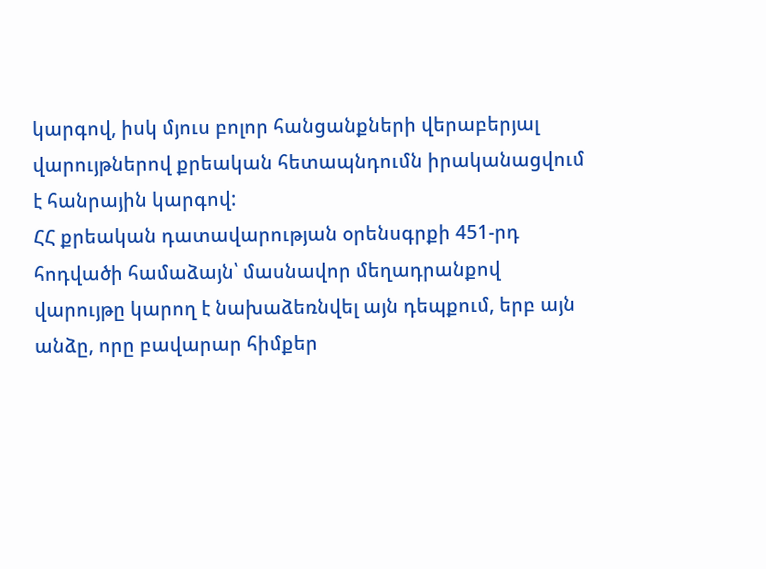կարգով, իսկ մյուս բոլոր հանցանքների վերաբերյալ վարույթներով քրեական հետապնդումն իրականացվում է հանրային կարգով:
ՀՀ քրեական դատավարության օրենսգրքի 451-րդ հոդվածի համաձայն՝ մասնավոր մեղադրանքով վարույթը կարող է նախաձեռնվել այն դեպքում, երբ այն անձը, որը բավարար հիմքեր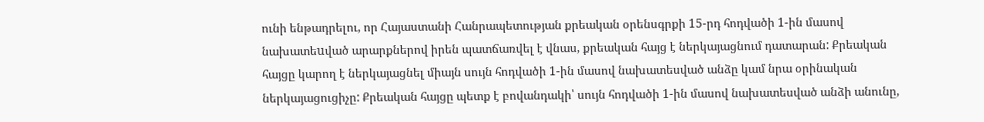ունի ենթադրելու, որ Հայաստանի Հանրապետության քրեական օրենսգրքի 15-րդ հոդվածի 1-ին մասով նախատեuված արարքներով իրեն պատճառվել է վնաս, քրեական հայց է ներկայացնում դատարան: Քրեական հայցը կարող է ներկայացնել միայն սույն հոդվածի 1-ին մասով նախատեսված անձը կամ նրա օրինական ներկայացուցիչը: Քրեական հայցը պետք է բովանդակի՝ սույն հոդվածի 1-ին մասով նախատեսված անձի անունը,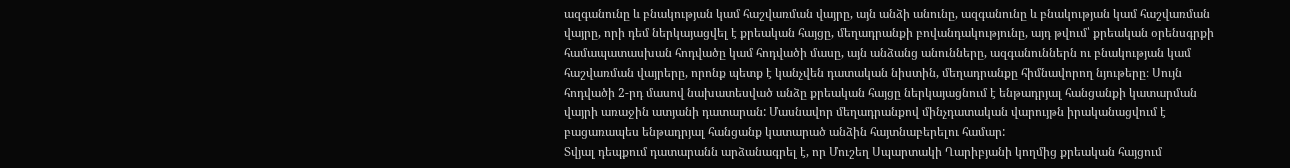ազգանունը և բնակության կամ հաշվառման վայրը, այն անձի անունը, ազգանունը և բնակության կամ հաշվառման վայրը, որի դեմ ներկայացվել է քրեական հայցը, մեղադրանքի բովանդակությունը, այդ թվում՝ քրեական օրենսգրքի համապատասխան հոդվածը կամ հոդվածի մասը, այն անձանց անունները, ազգանուններն ու բնակության կամ հաշվառման վայրերը, որոնք պետք է կանչվեն դատական նիստին, մեղադրանքը հիմնավորող նյութերը։ Սույն հոդվածի 2-րդ մասով նախատեսված անձը քրեական հայցը ներկայացնում է ենթադրյալ հանցանքի կատարման վայրի առաջին ատյանի դատարան: Մասնավոր մեղադրանքով մինչդատական վարույթն իրականացվում է բացառապես ենթադրյալ հանցանք կատարած անձին հայտնաբերելու համար:
Տվյալ դեպքում դատարանն արձանագրել է, որ Մուշեղ Սպարտակի Ղարիբյանի կողմից քրեական հայցում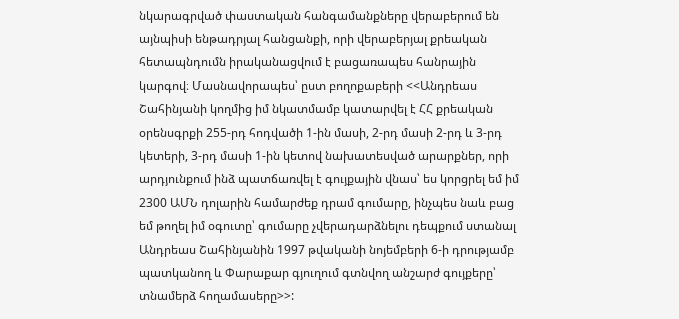նկարագրված փաստական հանգամանքները վերաբերում են այնպիսի ենթադրյալ հանցանքի, որի վերաբերյալ քրեական հետապնդումն իրականացվում է բացառապես հանրային կարգով։ Մասնավորապես՝ ըստ բողոքաբերի <<Անդրեաս Շահինյանի կողմից իմ նկատմամբ կատարվել է ՀՀ քրեական օրենսգրքի 255-րդ հոդվածի 1-ին մասի, 2-րդ մասի 2-րդ և 3-րդ կետերի, 3-րդ մասի 1-ին կետով նախատեսված արարքներ, որի արդյունքում ինձ պատճառվել է գույքային վնաս՝ ես կորցրել եմ իմ 2300 ԱՄՆ դոլարին համարժեք դրամ գումարը, ինչպես նաև բաց եմ թողել իմ օգուտը՝ գումարը չվերադարձնելու դեպքում ստանալ Անդրեաս Շահինյանին 1997 թվականի նոյեմբերի 6-ի դրությամբ պատկանող և Փարաքար գյուղում գտնվող անշարժ գույքերը՝ տնամերձ հողամասերը>>: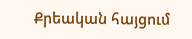Քրեական հայցում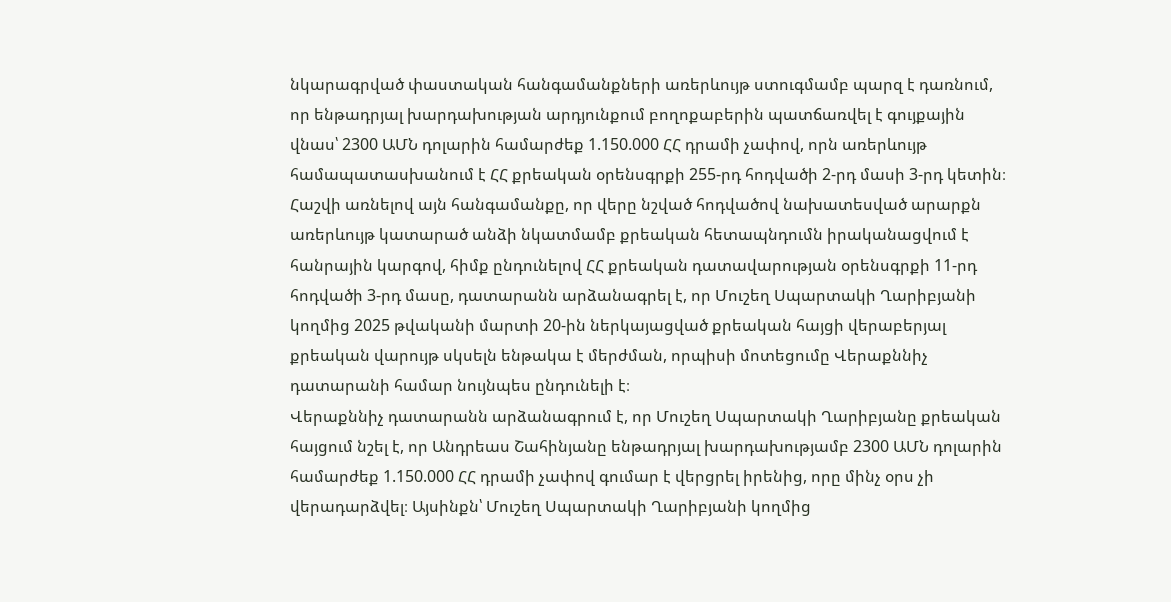նկարագրված փաստական հանգամանքների առերևույթ ստուգմամբ պարզ է դառնում, որ ենթադրյալ խարդախության արդյունքում բողոքաբերին պատճառվել է գույքային վնաս՝ 2300 ԱՄՆ դոլարին համարժեք 1.150.000 ՀՀ դրամի չափով, որն առերևույթ համապատասխանում է ՀՀ քրեական օրենսգրքի 255-րդ հոդվածի 2-րդ մասի 3-րդ կետին։
Հաշվի առնելով այն հանգամանքը, որ վերը նշված հոդվածով նախատեսված արարքն առերևույթ կատարած անձի նկատմամբ քրեական հետապնդումն իրականացվում է հանրային կարգով, հիմք ընդունելով ՀՀ քրեական դատավարության օրենսգրքի 11-րդ հոդվածի 3-րդ մասը, դատարանն արձանագրել է, որ Մուշեղ Սպարտակի Ղարիբյանի կողմից 2025 թվականի մարտի 20-ին ներկայացված քրեական հայցի վերաբերյալ քրեական վարույթ սկսելն ենթակա է մերժման, որպիսի մոտեցումը Վերաքննիչ դատարանի համար նույնպես ընդունելի է։
Վերաքննիչ դատարանն արձանագրում է, որ Մուշեղ Սպարտակի Ղարիբյանը քրեական հայցում նշել է, որ Անդրեաս Շահինյանը ենթադրյալ խարդախությամբ 2300 ԱՄՆ դոլարին համարժեք 1.150.000 ՀՀ դրամի չափով գումար է վերցրել իրենից, որը մինչ օրս չի վերադարձվել։ Այսինքն՝ Մուշեղ Սպարտակի Ղարիբյանի կողմից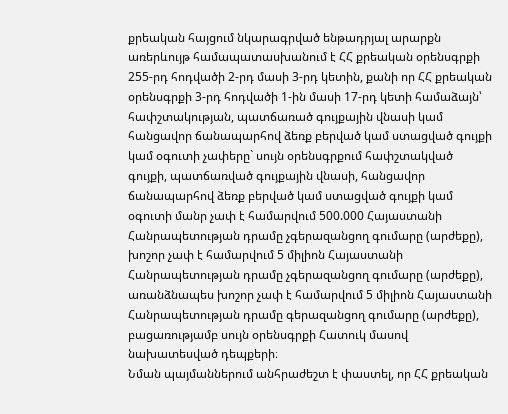քրեական հայցում նկարագրված ենթադրյալ արարքն առերևույթ համապատասխանում է ՀՀ քրեական օրենսգրքի 255-րդ հոդվածի 2-րդ մասի 3-րդ կետին, քանի որ ՀՀ քրեական օրենսգրքի 3-րդ հոդվածի 1-ին մասի 17-րդ կետի համաձայն՝ հափշտակության, պատճառած գույքային վնասի կամ հանցավոր ճանապարհով ձեռք բերված կամ ստացված գույքի կամ օգուտի չափերը` սույն օրենսգրքում հափշտակված գույքի, պատճառված գույքային վնասի, հանցավոր ճանապարհով ձեռք բերված կամ ստացված գույքի կամ օգուտի մանր չափ է համարվում 500.000 Հայաստանի Հանրապետության դրամը չգերազանցող գումարը (արժեքը), խոշոր չափ է համարվում 5 միլիոն Հայաստանի Հանրապետության դրամը չգերազանցող գումարը (արժեքը), առանձնապես խոշոր չափ է համարվում 5 միլիոն Հայաստանի Հանրապետության դրամը գերազանցող գումարը (արժեքը), բացառությամբ սույն օրենսգրքի Հատուկ մասով նախատեսված դեպքերի։
Նման պայմաններում անհրաժեշտ է փաստել, որ ՀՀ քրեական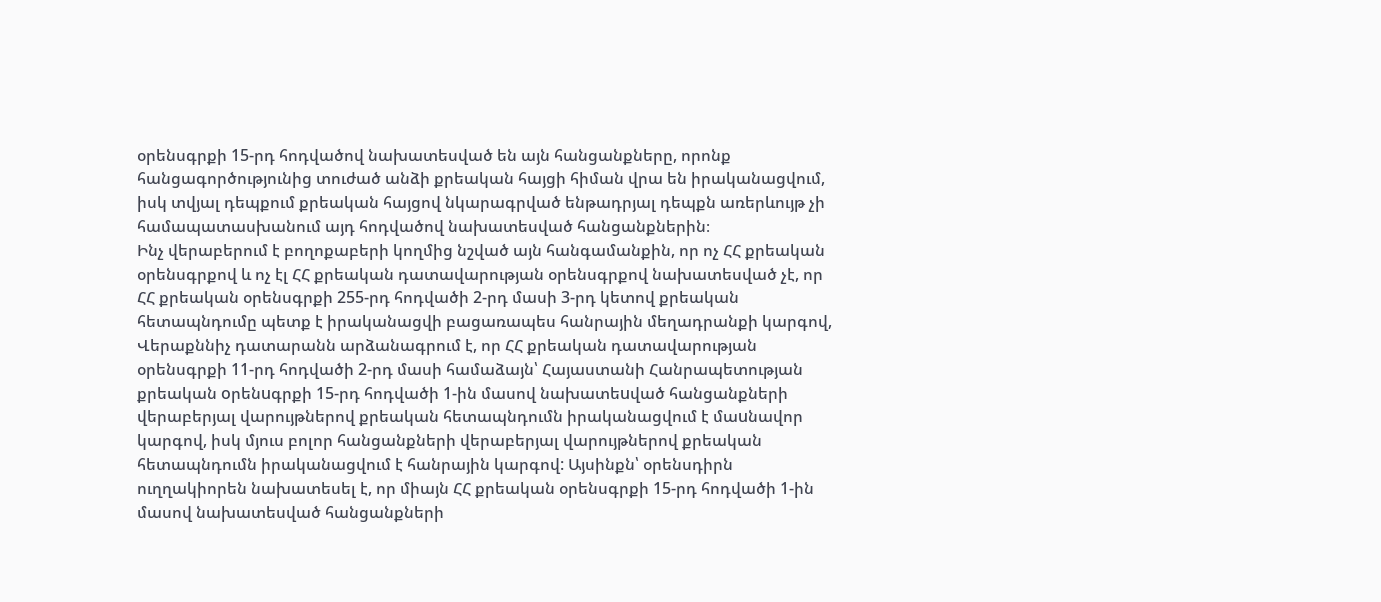օրենսգրքի 15-րդ հոդվածով նախատեսված են այն հանցանքները, որոնք հանցագործությունից տուժած անձի քրեական հայցի հիման վրա են իրականացվում, իսկ տվյալ դեպքում քրեական հայցով նկարագրված ենթադրյալ դեպքն առերևույթ չի համապատասխանում այդ հոդվածով նախատեսված հանցանքներին։
Ինչ վերաբերում է բողոքաբերի կողմից նշված այն հանգամանքին, որ ոչ ՀՀ քրեական օրենսգրքով և ոչ էլ ՀՀ քրեական դատավարության օրենսգրքով նախատեսված չէ, որ ՀՀ քրեական օրենսգրքի 255-րդ հոդվածի 2-րդ մասի 3-րդ կետով քրեական հետապնդումը պետք է իրականացվի բացառապես հանրային մեղադրանքի կարգով, Վերաքննիչ դատարանն արձանագրում է, որ ՀՀ քրեական դատավարության օրենսգրքի 11-րդ հոդվածի 2-րդ մասի համաձայն՝ Հայաստանի Հանրապետության քրեական oրենuգրքի 15-րդ հոդվածի 1-ին մասով նախատեuված հանցանքների վերաբերյալ վարույթներով քրեական հետապնդումն իրականացվում է մաuնավոր կարգով, իսկ մյուս բոլոր հանցանքների վերաբերյալ վարույթներով քրեական հետապնդումն իրականացվում է հանրային կարգով: Այսինքն՝ օրենսդիրն ուղղակիորեն նախատեսել է, որ միայն ՀՀ քրեական օրենսգրքի 15-րդ հոդվածի 1-ին մասով նախատեսված հանցանքների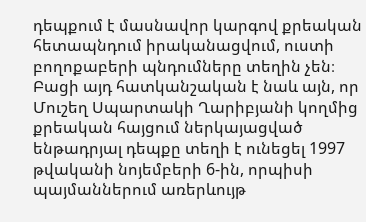դեպքում է մասնավոր կարգով քրեական հետապնդում իրականացվում, ուստի բողոքաբերի պնդումները տեղին չեն։
Բացի այդ հատկանշական է նաև այն, որ Մուշեղ Սպարտակի Ղարիբյանի կողմից քրեական հայցում ներկայացված ենթադրյալ դեպքը տեղի է ունեցել 1997 թվականի նոյեմբերի 6-ին, որպիսի պայմաններում առերևույթ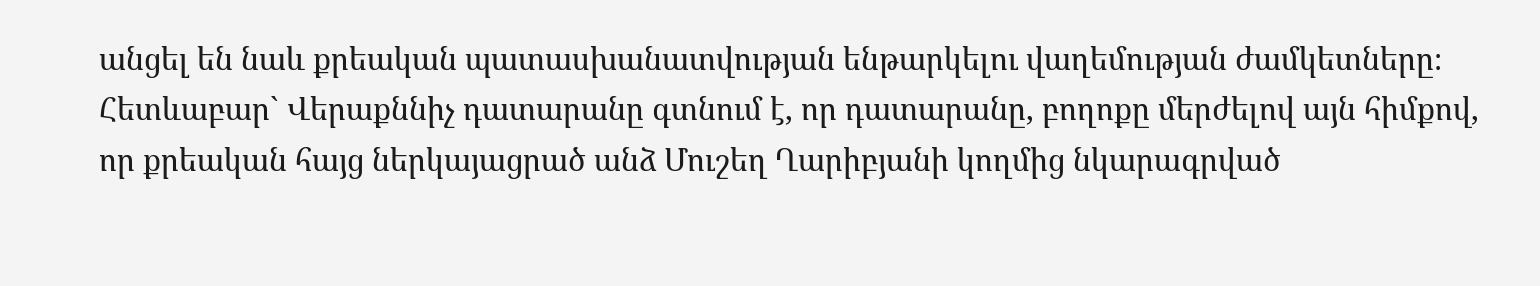անցել են նաև քրեական պատասխանատվության ենթարկելու վաղեմության ժամկետները։
Հետևաբար` Վերաքննիչ դատարանը գտնում է, որ դատարանը, բողոքը մերժելով այն հիմքով, որ քրեական հայց ներկայացրած անձ Մուշեղ Ղարիբյանի կողմից նկարագրված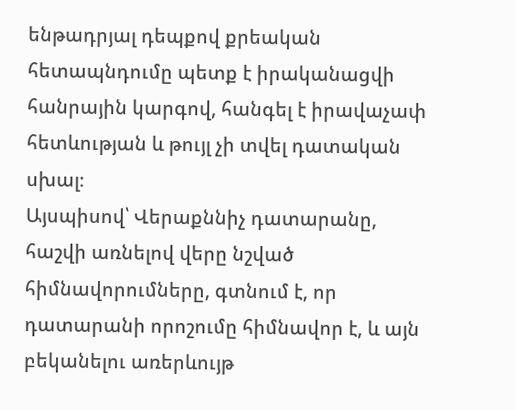ենթադրյալ դեպքով քրեական հետապնդումը պետք է իրականացվի հանրային կարգով, հանգել է իրավաչափ հետևության և թույլ չի տվել դատական սխալ։
Այսպիսով՝ Վերաքննիչ դատարանը, հաշվի առնելով վերը նշված հիմնավորումները, գտնում է, որ դատարանի որոշումը հիմնավոր է, և այն բեկանելու առերևույթ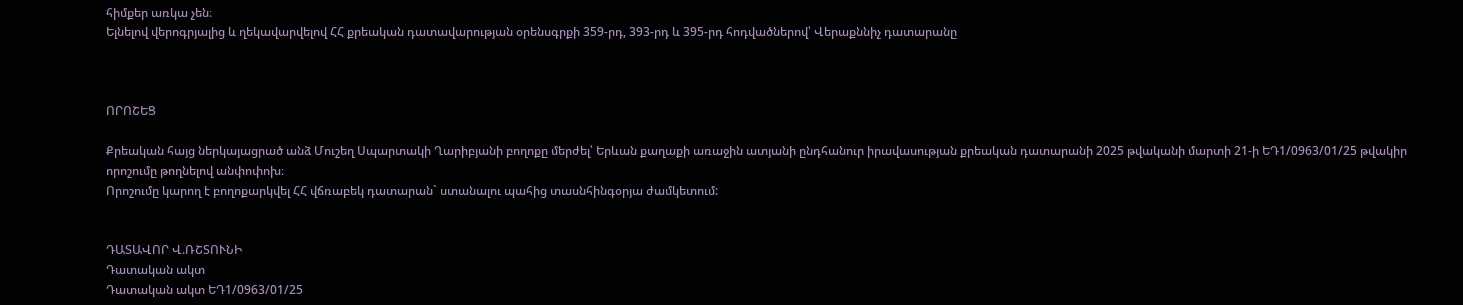հիմքեր առկա չեն։
Ելնելով վերոգրյալից և ղեկավարվելով ՀՀ քրեական դատավարության օրենսգրքի 359-րդ, 393-րդ և 395-րդ հոդվածներով՝ Վերաքննիչ դատարանը



ՈՐՈՇԵՑ

Քրեական հայց ներկայացրած անձ Մուշեղ Սպարտակի Ղարիբյանի բողոքը մերժել՝ Երևան քաղաքի առաջին ատյանի ընդհանուր իրավասության քրեական դատարանի 2025 թվականի մարտի 21-ի ԵԴ1/0963/01/25 թվակիր որոշումը թողնելով անփոփոխ։
Որոշումը կարող է բողոքարկվել ՀՀ վճռաբեկ դատարան` ստանալու պահից տասնհինգօրյա ժամկետում:


ԴԱՏԱՎՈՐ Վ.ՌՇՏՈՒՆԻ
Դատական ակտ
Դատական ակտ ԵԴ1/0963/01/25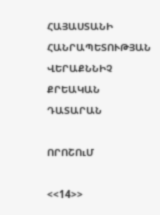ՀԱՅԱՍՏԱՆԻ ՀԱՆՐԱՊԵՏՈՒԹՅԱՆ
ՎԵՐԱՔՆՆԻՉ ՔՐԵԱԿԱՆ ԴԱՏԱՐԱՆ

ՈՐՈՇՈւՄ

<<14>>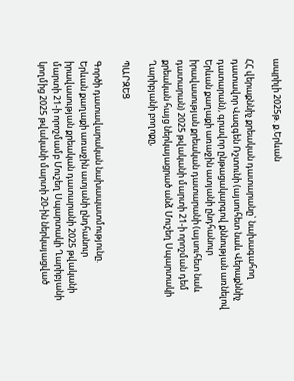ապրիլի 2025թ. ք.Երևան

ՀՀ վերաքննիչ քրեական դատարանը` նախագահող դատավոր Վազգեն Ռշտունի (այսուհետ նաև Վերաքննիչ դատարան), գրավոր ընթացակարգով քննության առնելով Երևան քաղաքի առաջին ատյանի ընդհանուր իրավասության քրեական դատարանի (այսուհետ նաև դատարան) 2025 թվականի մարտի 21-ի որոշման դեմ քրեական հայց ներկայացրած անձ Մուշեղ Սպարտակի Ղարիբյանի բողոքը,

ՊԱՐԶԵՑ

Գործի դատավարական նախապատմությունը.
Երևան քաղաքի առաջին ատյանի ընդհանուր իրավասության քրեական դատարանի 2025 թվականի մարտի 21-ի որոշմամբ Մուշեղ Սպարտակի Ղարիբյանի կողմից 2025 թվականի մարտի 20-ին ներկայացված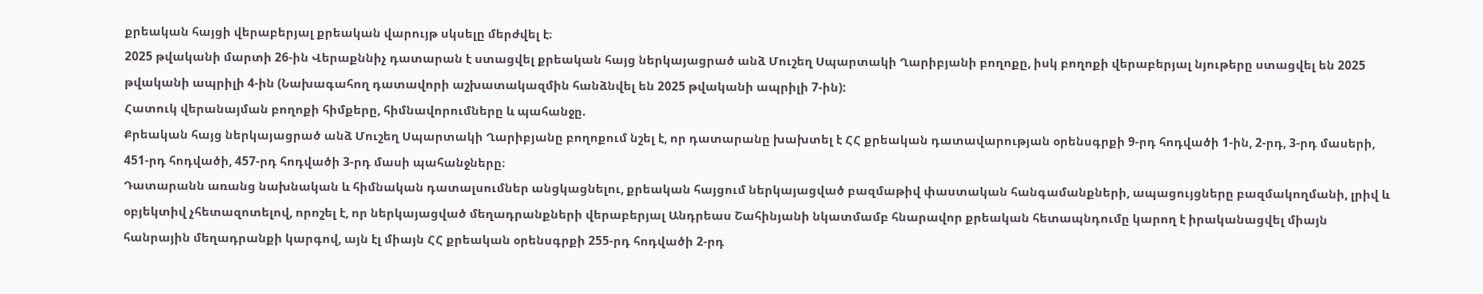քրեական հայցի վերաբերյալ քրեական վարույթ սկսելը մերժվել է։
2025 թվականի մարտի 26-ին Վերաքննիչ դատարան է ստացվել քրեական հայց ներկայացրած անձ Մուշեղ Սպարտակի Ղարիբյանի բողոքը, իսկ բողոքի վերաբերյալ նյութերը ստացվել են 2025 թվականի ապրիլի 4-ին (Նախագահող դատավորի աշխատակազմին հանձնվել են 2025 թվականի ապրիլի 7-ին):
Հատուկ վերանայման բողոքի հիմքերը, հիմնավորումները և պահանջը.
Քրեական հայց ներկայացրած անձ Մուշեղ Սպարտակի Ղարիբյանը բողոքում նշել է, որ դատարանը խախտել է ՀՀ քրեական դատավարության օրենսգրքի 9-րդ հոդվածի 1-ին, 2-րդ, 3-րդ մասերի, 451-րդ հոդվածի, 457-րդ հոդվածի 3-րդ մասի պահանջները։
Դատարանն առանց նախնական և հիմնական դատալսումներ անցկացնելու, քրեական հայցում ներկայացված բազմաթիվ փաստական հանգամանքների, ապացույցները բազմակողմանի, լրիվ և օբյեկտիվ չհետազոտելով, որոշել է, որ ներկայացված մեղադրանքների վերաբերյալ Անդրեաս Շահինյանի նկատմամբ հնարավոր քրեական հետապնդումը կարող է իրականացվել միայն հանրային մեղադրանքի կարգով, այն էլ միայն ՀՀ քրեական օրենսգրքի 255-րդ հոդվածի 2-րդ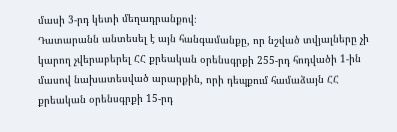մասի 3-րդ կետի մեղադրանքով։
Դատարանն անտեսել է այն հանգամանքը, որ նշված տվյալները չի կարող չվերաբերել ՀՀ քրեական օրենսգրքի 255-րդ հոդվածի 1-ին մասով նախատեսված արարքին, որի դեպքում համաձայն ՀՀ քրեական օրենսգրքի 15-րդ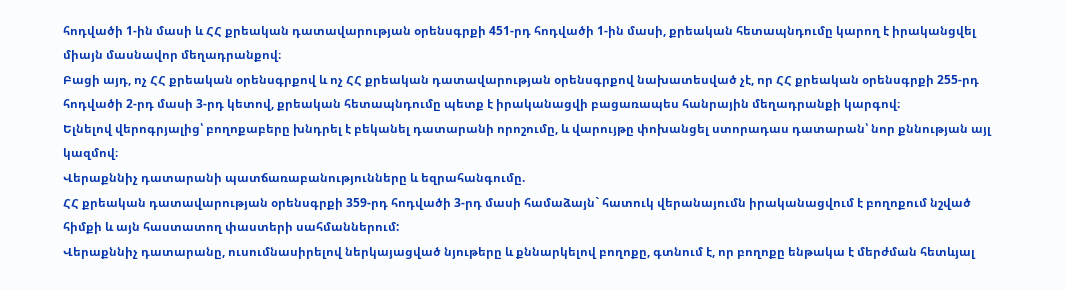հոդվածի 1-ին մասի և ՀՀ քրեական դատավարության օրենսգրքի 451-րդ հոդվածի 1-ին մասի, քրեական հետապնդումը կարող է իրականցվել միայն մասնավոր մեղադրանքով։
Բացի այդ, ոչ ՀՀ քրեական օրենսգրքով և ոչ ՀՀ քրեական դատավարության օրենսգրքով նախատեսված չէ, որ ՀՀ քրեական օրենսգրքի 255-րդ հոդվածի 2-րդ մասի 3-րդ կետով, քրեական հետապնդումը պետք է իրականացվի բացառապես հանրային մեղադրանքի կարգով։
Ելնելով վերոգրյալից՝ բողոքաբերը խնդրել է բեկանել դատարանի որոշումը, և վարույթը փոխանցել ստորադաս դատարան՝ նոր քննության այլ կազմով։
Վերաքննիչ դատարանի պատճառաբանությունները և եզրահանգումը.
ՀՀ քրեական դատավարության օրենսգրքի 359-րդ հոդվածի 3-րդ մասի համաձայն` հատուկ վերանայումն իրականացվում է բողոքում նշված հիմքի և այն հաստատող փաստերի սահմաններում:
Վերաքննիչ դատարանը, ուսումնասիրելով ներկայացված նյութերը և քննարկելով բողոքը, գտնում է, որ բողոքը ենթակա է մերժման հետևյալ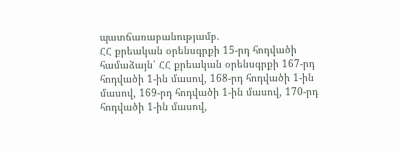պատճառաբանությամբ.
ՀՀ քրեական օրենսգրքի 15-րդ հոդվածի համաձայն՝ ՀՀ քրեական օրենսգրքի 167-րդ հոդվածի 1-ին մասով, 168-րդ հոդվածի 1-ին մասով, 169-րդ հոդվածի 1-ին մասով, 170-րդ հոդվածի 1-ին մասով,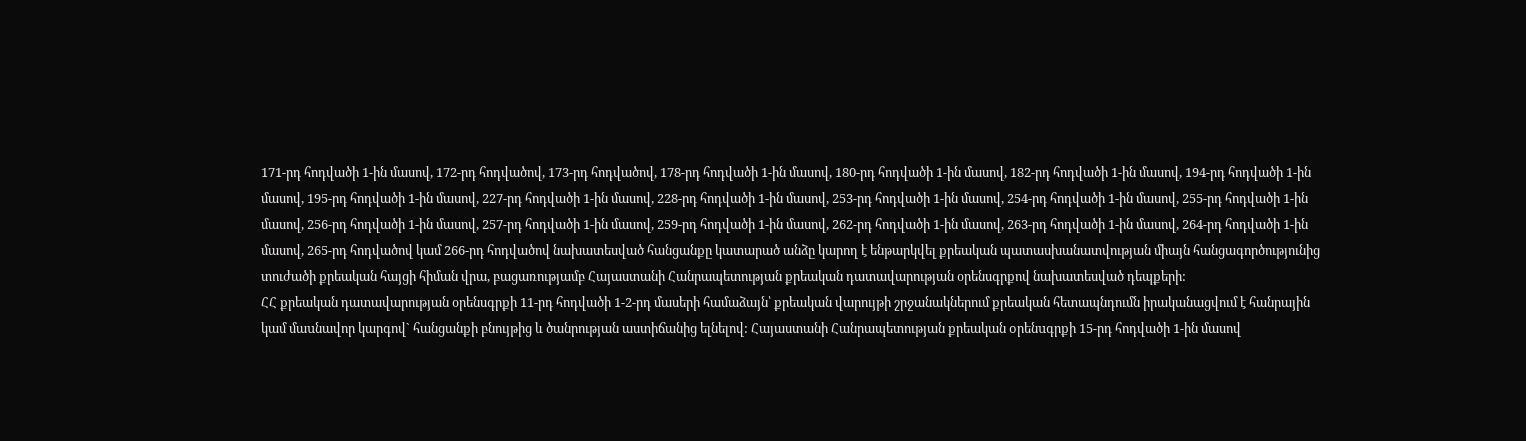171-րդ հոդվածի 1-ին մասով, 172-րդ հոդվածով, 173-րդ հոդվածով, 178-րդ հոդվածի 1-ին մասով, 180-րդ հոդվածի 1-ին մասով, 182-րդ հոդվածի 1-ին մասով, 194-րդ հոդվածի 1-ին մասով, 195-րդ հոդվածի 1-ին մասով, 227-րդ հոդվածի 1-ին մասով, 228-րդ հոդվածի 1-ին մասով, 253-րդ հոդվածի 1-ին մասով, 254-րդ հոդվածի 1-ին մասով, 255-րդ հոդվածի 1-ին մասով, 256-րդ հոդվածի 1-ին մասով, 257-րդ հոդվածի 1-ին մասով, 259-րդ հոդվածի 1-ին մասով, 262-րդ հոդվածի 1-ին մասով, 263-րդ հոդվածի 1-ին մասով, 264-րդ հոդվածի 1-ին մասով, 265-րդ հոդվածով կամ 266-րդ հոդվածով նախատեսված հանցանքը կատարած անձը կարող է ենթարկվել քրեական պատասխանատվության միայն հանցագործությունից տուժածի քրեական հայցի հիման վրա, բացառությամբ Հայաստանի Հանրապետության քրեական դատավարության օրենսգրքով նախատեսված դեպքերի:
ՀՀ քրեական դատավարության օրենսգրքի 11-րդ հոդվածի 1-2-րդ մասերի համաձայն՝ քրեական վարույթի շրջանակներում քրեական հետապնդումն իրականացվում է հանրային կամ մաuնավոր կարգով` հանցանքի բնույթից և ծանրության աստիճանից ելնելով: Հայաստանի Հանրապետության քրեական oրենuգրքի 15-րդ հոդվածի 1-ին մասով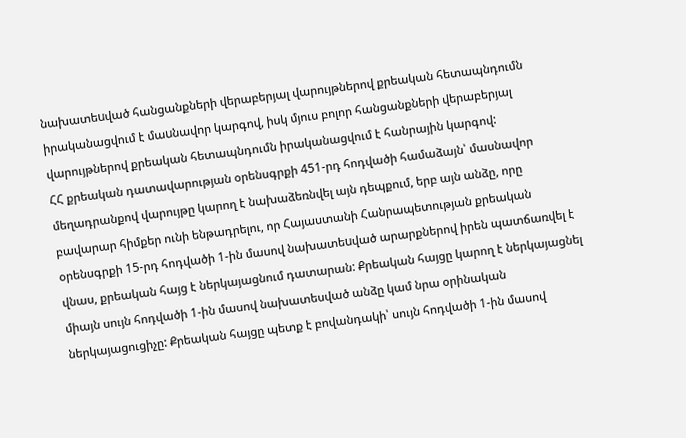նախատեuված հանցանքների վերաբերյալ վարույթներով քրեական հետապնդումն իրականացվում է մաuնավոր կարգով, իսկ մյուս բոլոր հանցանքների վերաբերյալ վարույթներով քրեական հետապնդումն իրականացվում է հանրային կարգով:
ՀՀ քրեական դատավարության օրենսգրքի 451-րդ հոդվածի համաձայն՝ մասնավոր մեղադրանքով վարույթը կարող է նախաձեռնվել այն դեպքում, երբ այն անձը, որը բավարար հիմքեր ունի ենթադրելու, որ Հայաստանի Հանրապետության քրեական օրենսգրքի 15-րդ հոդվածի 1-ին մասով նախատեuված արարքներով իրեն պատճառվել է վնաս, քրեական հայց է ներկայացնում դատարան: Քրեական հայցը կարող է ներկայացնել միայն սույն հոդվածի 1-ին մասով նախատեսված անձը կամ նրա օրինական ներկայացուցիչը: Քրեական հայցը պետք է բովանդակի՝ սույն հոդվածի 1-ին մասով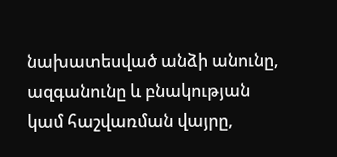նախատեսված անձի անունը, ազգանունը և բնակության կամ հաշվառման վայրը,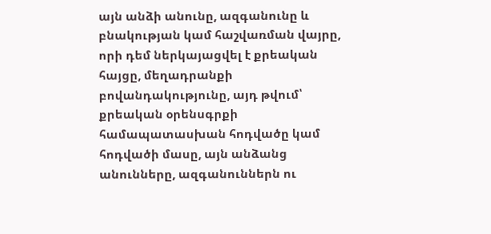այն անձի անունը, ազգանունը և բնակության կամ հաշվառման վայրը, որի դեմ ներկայացվել է քրեական հայցը, մեղադրանքի բովանդակությունը, այդ թվում՝ քրեական օրենսգրքի համապատասխան հոդվածը կամ հոդվածի մասը, այն անձանց անունները, ազգանուններն ու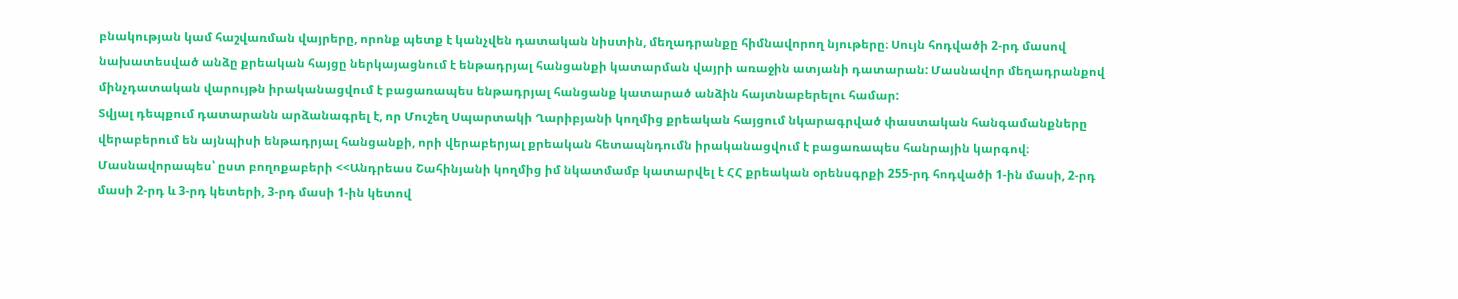բնակության կամ հաշվառման վայրերը, որոնք պետք է կանչվեն դատական նիստին, մեղադրանքը հիմնավորող նյութերը։ Սույն հոդվածի 2-րդ մասով նախատեսված անձը քրեական հայցը ներկայացնում է ենթադրյալ հանցանքի կատարման վայրի առաջին ատյանի դատարան: Մասնավոր մեղադրանքով մինչդատական վարույթն իրականացվում է բացառապես ենթադրյալ հանցանք կատարած անձին հայտնաբերելու համար:
Տվյալ դեպքում դատարանն արձանագրել է, որ Մուշեղ Սպարտակի Ղարիբյանի կողմից քրեական հայցում նկարագրված փաստական հանգամանքները վերաբերում են այնպիսի ենթադրյալ հանցանքի, որի վերաբերյալ քրեական հետապնդումն իրականացվում է բացառապես հանրային կարգով։ Մասնավորապես՝ ըստ բողոքաբերի <<Անդրեաս Շահինյանի կողմից իմ նկատմամբ կատարվել է ՀՀ քրեական օրենսգրքի 255-րդ հոդվածի 1-ին մասի, 2-րդ մասի 2-րդ և 3-րդ կետերի, 3-րդ մասի 1-ին կետով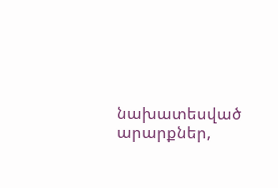նախատեսված արարքներ,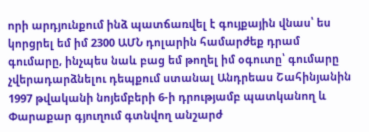որի արդյունքում ինձ պատճառվել է գույքային վնաս՝ ես կորցրել եմ իմ 2300 ԱՄՆ դոլարին համարժեք դրամ գումարը, ինչպես նաև բաց եմ թողել իմ օգուտը՝ գումարը չվերադարձնելու դեպքում ստանալ Անդրեաս Շահինյանին 1997 թվականի նոյեմբերի 6-ի դրությամբ պատկանող և Փարաքար գյուղում գտնվող անշարժ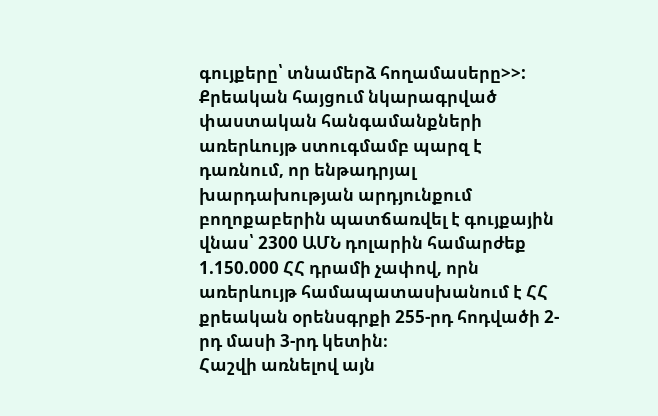գույքերը՝ տնամերձ հողամասերը>>:
Քրեական հայցում նկարագրված փաստական հանգամանքների առերևույթ ստուգմամբ պարզ է դառնում, որ ենթադրյալ խարդախության արդյունքում բողոքաբերին պատճառվել է գույքային վնաս՝ 2300 ԱՄՆ դոլարին համարժեք 1.150.000 ՀՀ դրամի չափով, որն առերևույթ համապատասխանում է ՀՀ քրեական օրենսգրքի 255-րդ հոդվածի 2-րդ մասի 3-րդ կետին։
Հաշվի առնելով այն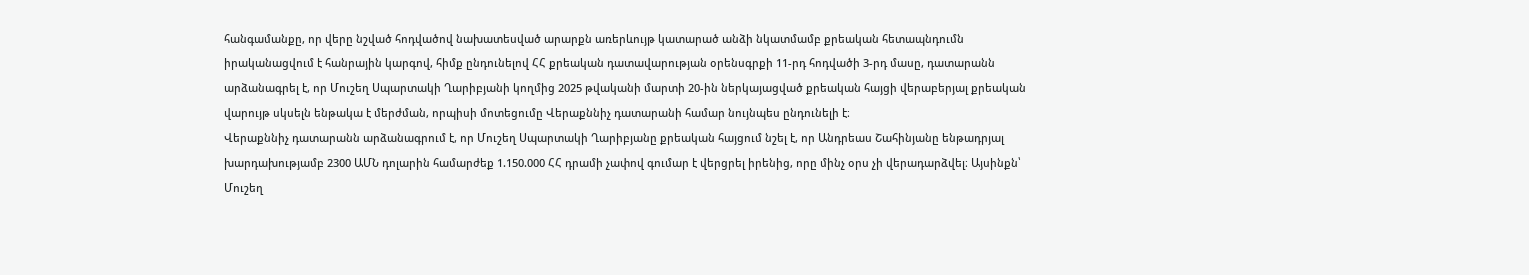հանգամանքը, որ վերը նշված հոդվածով նախատեսված արարքն առերևույթ կատարած անձի նկատմամբ քրեական հետապնդումն իրականացվում է հանրային կարգով, հիմք ընդունելով ՀՀ քրեական դատավարության օրենսգրքի 11-րդ հոդվածի 3-րդ մասը, դատարանն արձանագրել է, որ Մուշեղ Սպարտակի Ղարիբյանի կողմից 2025 թվականի մարտի 20-ին ներկայացված քրեական հայցի վերաբերյալ քրեական վարույթ սկսելն ենթակա է մերժման, որպիսի մոտեցումը Վերաքննիչ դատարանի համար նույնպես ընդունելի է։
Վերաքննիչ դատարանն արձանագրում է, որ Մուշեղ Սպարտակի Ղարիբյանը քրեական հայցում նշել է, որ Անդրեաս Շահինյանը ենթադրյալ խարդախությամբ 2300 ԱՄՆ դոլարին համարժեք 1.150.000 ՀՀ դրամի չափով գումար է վերցրել իրենից, որը մինչ օրս չի վերադարձվել։ Այսինքն՝ Մուշեղ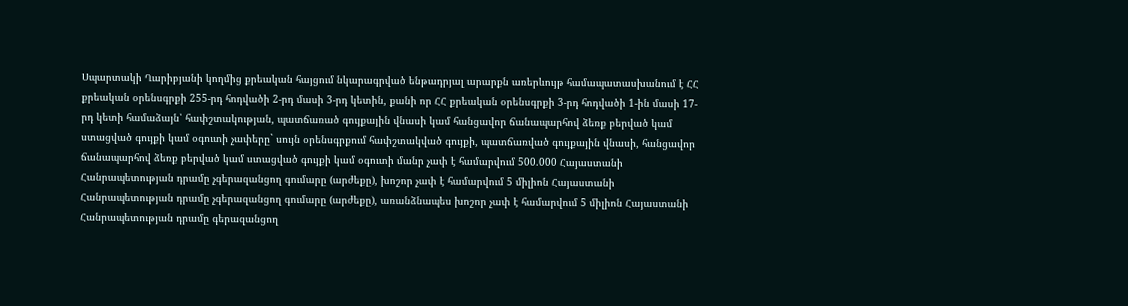Սպարտակի Ղարիբյանի կողմից քրեական հայցում նկարագրված ենթադրյալ արարքն առերևույթ համապատասխանում է ՀՀ քրեական օրենսգրքի 255-րդ հոդվածի 2-րդ մասի 3-րդ կետին, քանի որ ՀՀ քրեական օրենսգրքի 3-րդ հոդվածի 1-ին մասի 17-րդ կետի համաձայն՝ հափշտակության, պատճառած գույքային վնասի կամ հանցավոր ճանապարհով ձեռք բերված կամ ստացված գույքի կամ օգուտի չափերը` սույն օրենսգրքում հափշտակված գույքի, պատճառված գույքային վնասի, հանցավոր ճանապարհով ձեռք բերված կամ ստացված գույքի կամ օգուտի մանր չափ է համարվում 500.000 Հայաստանի Հանրապետության դրամը չգերազանցող գումարը (արժեքը), խոշոր չափ է համարվում 5 միլիոն Հայաստանի Հանրապետության դրամը չգերազանցող գումարը (արժեքը), առանձնապես խոշոր չափ է համարվում 5 միլիոն Հայաստանի Հանրապետության դրամը գերազանցող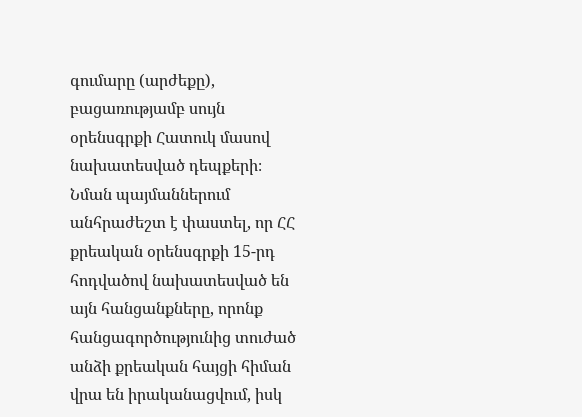գումարը (արժեքը), բացառությամբ սույն օրենսգրքի Հատուկ մասով նախատեսված դեպքերի։
Նման պայմաններում անհրաժեշտ է փաստել, որ ՀՀ քրեական օրենսգրքի 15-րդ հոդվածով նախատեսված են այն հանցանքները, որոնք հանցագործությունից տուժած անձի քրեական հայցի հիման վրա են իրականացվում, իսկ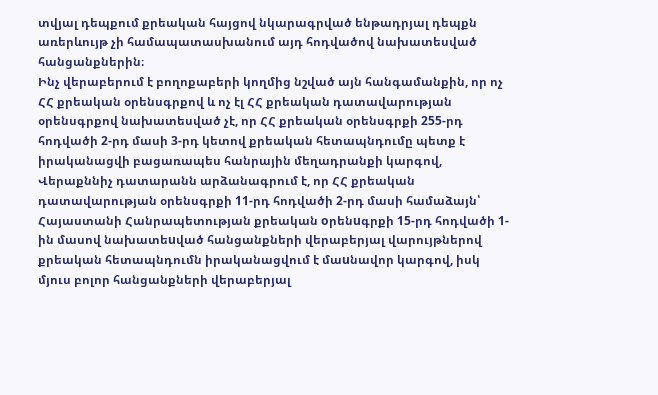տվյալ դեպքում քրեական հայցով նկարագրված ենթադրյալ դեպքն առերևույթ չի համապատասխանում այդ հոդվածով նախատեսված հանցանքներին։
Ինչ վերաբերում է բողոքաբերի կողմից նշված այն հանգամանքին, որ ոչ ՀՀ քրեական օրենսգրքով և ոչ էլ ՀՀ քրեական դատավարության օրենսգրքով նախատեսված չէ, որ ՀՀ քրեական օրենսգրքի 255-րդ հոդվածի 2-րդ մասի 3-րդ կետով քրեական հետապնդումը պետք է իրականացվի բացառապես հանրային մեղադրանքի կարգով, Վերաքննիչ դատարանն արձանագրում է, որ ՀՀ քրեական դատավարության օրենսգրքի 11-րդ հոդվածի 2-րդ մասի համաձայն՝ Հայաստանի Հանրապետության քրեական oրենuգրքի 15-րդ հոդվածի 1-ին մասով նախատեuված հանցանքների վերաբերյալ վարույթներով քրեական հետապնդումն իրականացվում է մաuնավոր կարգով, իսկ մյուս բոլոր հանցանքների վերաբերյալ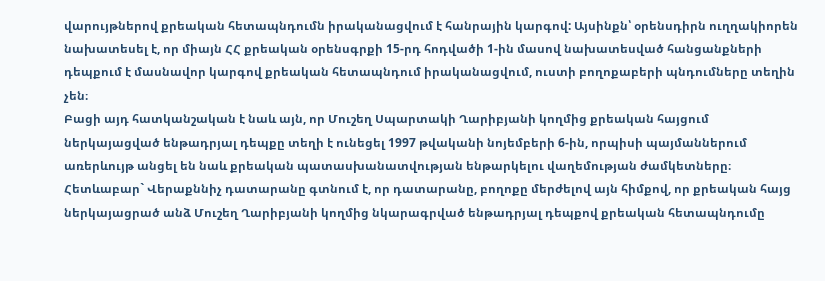վարույթներով քրեական հետապնդումն իրականացվում է հանրային կարգով: Այսինքն՝ օրենսդիրն ուղղակիորեն նախատեսել է, որ միայն ՀՀ քրեական օրենսգրքի 15-րդ հոդվածի 1-ին մասով նախատեսված հանցանքների դեպքում է մասնավոր կարգով քրեական հետապնդում իրականացվում, ուստի բողոքաբերի պնդումները տեղին չեն։
Բացի այդ հատկանշական է նաև այն, որ Մուշեղ Սպարտակի Ղարիբյանի կողմից քրեական հայցում ներկայացված ենթադրյալ դեպքը տեղի է ունեցել 1997 թվականի նոյեմբերի 6-ին, որպիսի պայմաններում առերևույթ անցել են նաև քրեական պատասխանատվության ենթարկելու վաղեմության ժամկետները։
Հետևաբար` Վերաքննիչ դատարանը գտնում է, որ դատարանը, բողոքը մերժելով այն հիմքով, որ քրեական հայց ներկայացրած անձ Մուշեղ Ղարիբյանի կողմից նկարագրված ենթադրյալ դեպքով քրեական հետապնդումը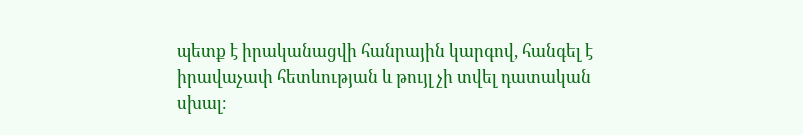պետք է իրականացվի հանրային կարգով, հանգել է իրավաչափ հետևության և թույլ չի տվել դատական սխալ։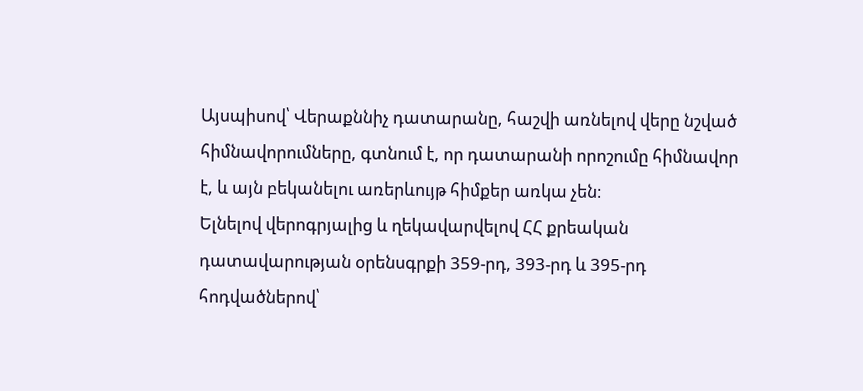Այսպիսով՝ Վերաքննիչ դատարանը, հաշվի առնելով վերը նշված հիմնավորումները, գտնում է, որ դատարանի որոշումը հիմնավոր է, և այն բեկանելու առերևույթ հիմքեր առկա չեն։
Ելնելով վերոգրյալից և ղեկավարվելով ՀՀ քրեական դատավարության օրենսգրքի 359-րդ, 393-րդ և 395-րդ հոդվածներով՝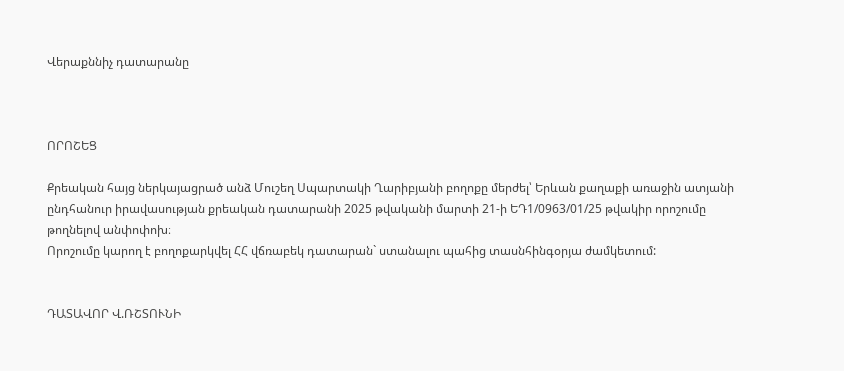Վերաքննիչ դատարանը



ՈՐՈՇԵՑ

Քրեական հայց ներկայացրած անձ Մուշեղ Սպարտակի Ղարիբյանի բողոքը մերժել՝ Երևան քաղաքի առաջին ատյանի ընդհանուր իրավասության քրեական դատարանի 2025 թվականի մարտի 21-ի ԵԴ1/0963/01/25 թվակիր որոշումը թողնելով անփոփոխ։
Որոշումը կարող է բողոքարկվել ՀՀ վճռաբեկ դատարան` ստանալու պահից տասնհինգօրյա ժամկետում:


ԴԱՏԱՎՈՐ Վ.ՌՇՏՈՒՆԻ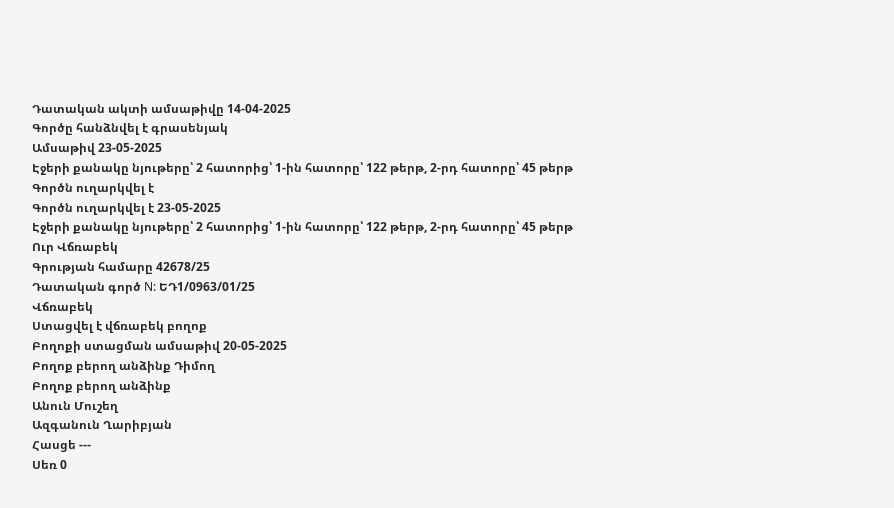Դատական ակտի ամսաթիվը 14-04-2025
Գործը հանձնվել է գրասենյակ
Ամսաթիվ 23-05-2025
Էջերի քանակը նյութերը՝ 2 հատորից՝ 1-ին հատորը՝ 122 թերթ, 2-րդ հատորը՝ 45 թերթ
Գործն ուղարկվել է
Գործն ուղարկվել է 23-05-2025
Էջերի քանակը նյութերը՝ 2 հատորից՝ 1-ին հատորը՝ 122 թերթ, 2-րդ հատորը՝ 45 թերթ
Ուր Վճռաբեկ
Գրության համարը 42678/25
Դատական գործ N: ԵԴ1/0963/01/25
Վճռաբեկ
Ստացվել է վճռաբեկ բողոք
Բողոքի ստացման ամսաթիվ 20-05-2025
Բողոք բերող անձինք Դիմող
Բողոք բերող անձինք
Անուն Մուշեղ
Ազգանուն Ղարիբյան
Հասցե ---
Սեռ 0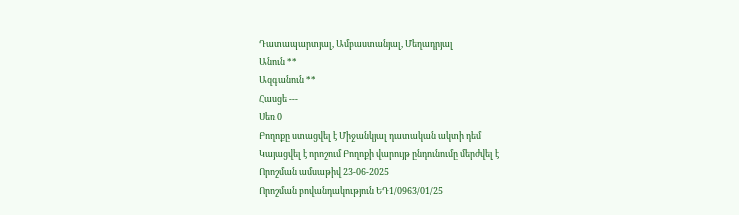Դատապարտյալ, Ամբաստանյալ, Մեղադրյալ
Անուն **
Ազգանուն **
Հասցե ---
Սեռ 0
Բողոքը ստացվել է Միջանկյալ դատական ակտի դեմ
Կայացվել է որոշում Բողոքի վարույթ ընդունումը մերժվել է
Որոշման ամսաթիվ 23-06-2025
Որոշման բովանդակություն ԵԴ1/0963/01/25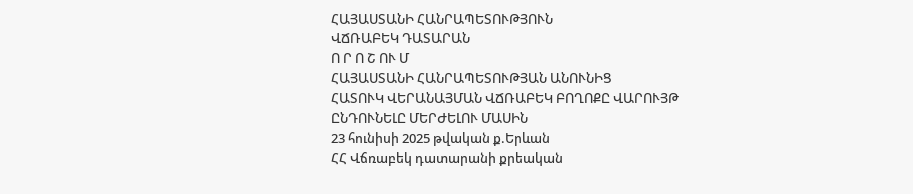ՀԱՅԱՍՏԱՆԻ ՀԱՆՐԱՊԵՏՈՒԹՅՈՒՆ
ՎՃՌԱԲԵԿ ԴԱՏԱՐԱՆ
Ո Ր Ո Շ ՈՒ Մ
ՀԱՅԱՍՏԱՆԻ ՀԱՆՐԱՊԵՏՈՒԹՅԱՆ ԱՆՈՒՆԻՑ
ՀԱՏՈՒԿ ՎԵՐԱՆԱՅՄԱՆ ՎՃՌԱԲԵԿ ԲՈՂՈՔԸ ՎԱՐՈՒՅԹ
ԸՆԴՈՒՆԵԼԸ ՄԵՐԺԵԼՈՒ ՄԱՍԻՆ
23 հունիսի 2025 թվական ք.Երևան
ՀՀ Վճռաբեկ դատարանի քրեական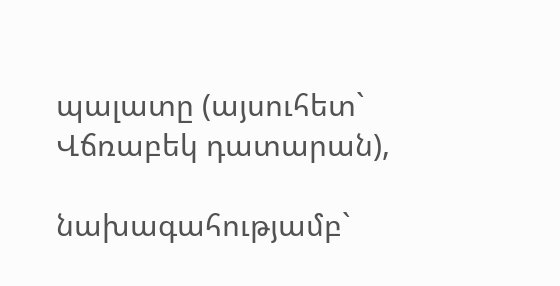պալատը (այսուհետ` Վճռաբեկ դատարան),

նախագահությամբ`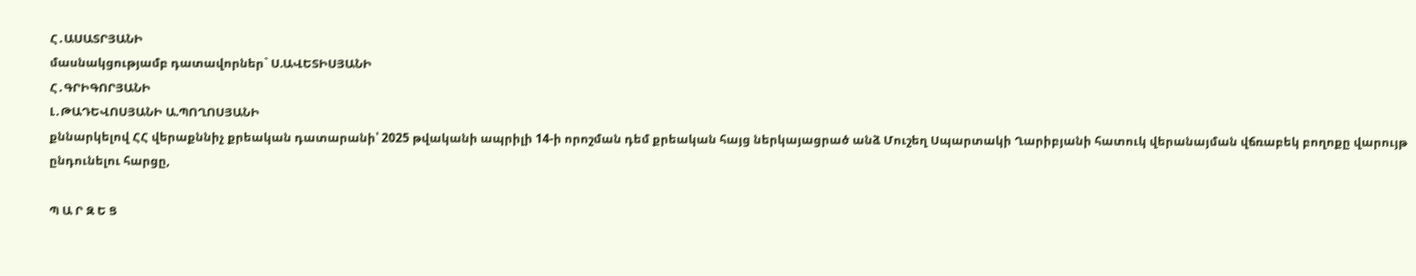Հ․ԱՍԱՏՐՅԱՆԻ
մասնակցությամբ դատավորներ` Ս.ԱՎԵՏԻՍՅԱՆԻ
Հ․ԳՐԻԳՈՐՅԱՆԻ
Լ․ԹԱԴԵՎՈՍՅԱՆԻ Ա.ՊՈՂՈՍՅԱՆԻ
քննարկելով ՀՀ վերաքննիչ քրեական դատարանի՝ 2025 թվականի ապրիլի 14-ի որոշման դեմ քրեական հայց ներկայացրած անձ Մուշեղ Սպարտակի Ղարիբյանի հատուկ վերանայման վճռաբեկ բողոքը վարույթ ընդունելու հարցը,

Պ Ա Ր Զ Ե Ց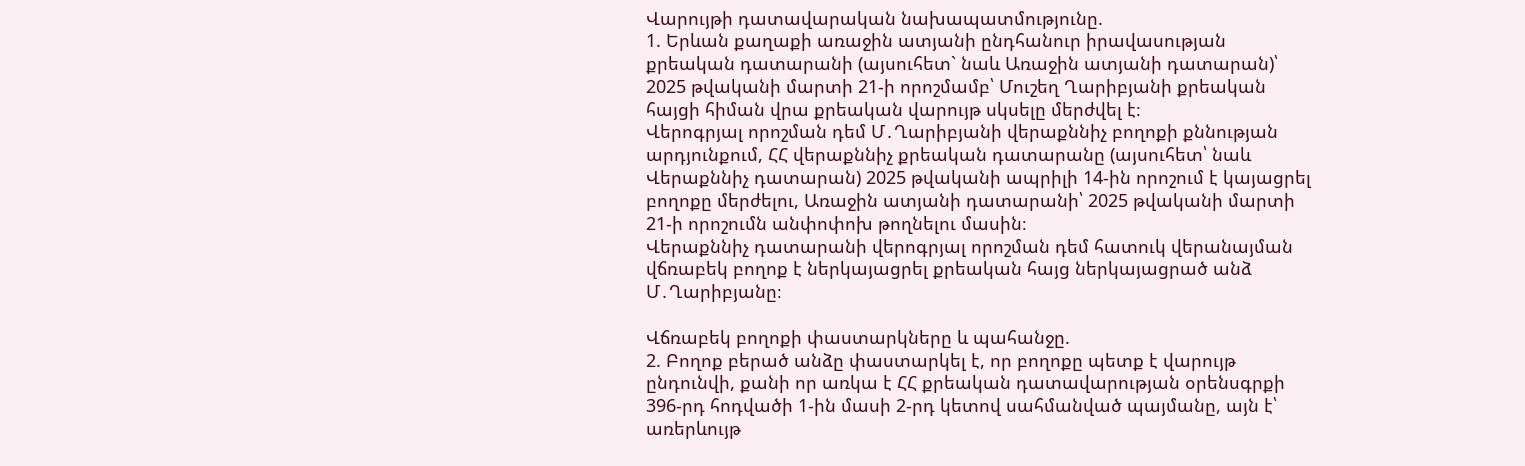Վարույթի դատավարական նախապատմությունը.
1. Երևան քաղաքի առաջին ատյանի ընդհանուր իրավասության քրեական դատարանի (այսուհետ` նաև Առաջին ատյանի դատարան)՝ 2025 թվականի մարտի 21-ի որոշմամբ՝ Մուշեղ Ղարիբյանի քրեական հայցի հիման վրա քրեական վարույթ սկսելը մերժվել է։
Վերոգրյալ որոշման դեմ Մ․Ղարիբյանի վերաքննիչ բողոքի քննության արդյունքում, ՀՀ վերաքննիչ քրեական դատարանը (այսուհետ՝ նաև Վերաքննիչ դատարան) 2025 թվականի ապրիլի 14-ին որոշում է կայացրել բողոքը մերժելու, Առաջին ատյանի դատարանի՝ 2025 թվականի մարտի 21-ի որոշումն անփոփոխ թողնելու մասին։
Վերաքննիչ դատարանի վերոգրյալ որոշման դեմ հատուկ վերանայման վճռաբեկ բողոք է ներկայացրել քրեական հայց ներկայացրած անձ Մ․Ղարիբյանը։

Վճռաբեկ բողոքի փաստարկները և պահանջը.
2. Բողոք բերած անձը փաստարկել է, որ բողոքը պետք է վարույթ ընդունվի, քանի որ առկա է ՀՀ քրեական դատավարության օրենսգրքի 396-րդ հոդվածի 1-ին մասի 2-րդ կետով սահմանված պայմանը, այն է՝ առերևույթ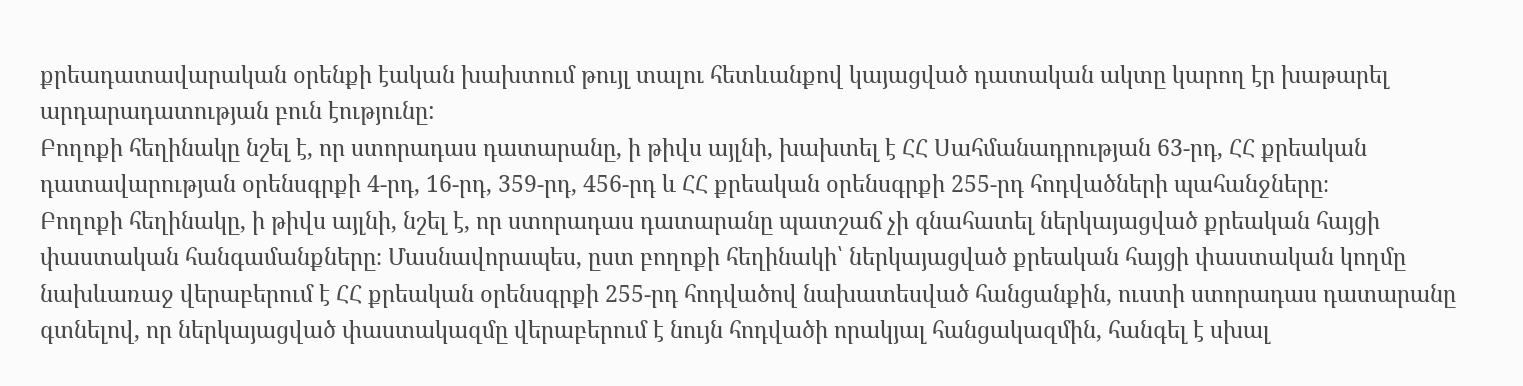քրեադատավարական օրենքի էական խախտում թույլ տալու հետևանքով կայացված դատական ակտը կարող էր խաթարել արդարադատության բուն էությունը:
Բողոքի հեղինակը նշել է, որ ստորադաս դատարանը, ի թիվս այլնի, խախտել է ՀՀ Սահմանադրության 63-րդ, ՀՀ քրեական դատավարության օրենսգրքի 4-րդ, 16-րդ, 359-րդ, 456-րդ և ՀՀ քրեական օրենսգրքի 255-րդ հոդվածների պահանջները։
Բողոքի հեղինակը, ի թիվս այլնի, նշել է, որ ստորադաս դատարանը պատշաճ չի գնահատել ներկայացված քրեական հայցի փաստական հանգամանքները։ Մասնավորապես, ըստ բողոքի հեղինակի՝ ներկայացված քրեական հայցի փաստական կողմը նախևառաջ վերաբերում է ՀՀ քրեական օրենսգրքի 255-րդ հոդվածով նախատեսված հանցանքին, ուստի ստորադաս դատարանը գտնելով, որ ներկայացված փաստակազմը վերաբերում է նույն հոդվածի որակյալ հանցակազմին, հանգել է սխալ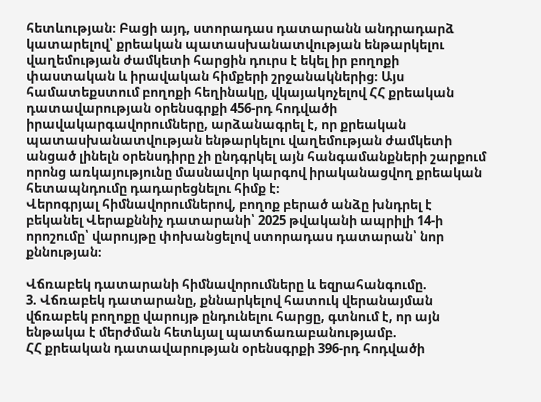հետևության։ Բացի այդ, ստորադաս դատարանն անդրադարձ կատարելով՝ քրեական պատասխանատվության ենթարկելու վաղեմության ժամկետի հարցին դուրս է եկել իր բողոքի փաստական և իրավական հիմքերի շրջանակներից։ Այս համատեքստում բողոքի հեղինակը, վկայակոչելով ՀՀ քրեական դատավարության օրենսգրքի 456-րդ հոդվածի իրավակարգավորումները, արձանագրել է, որ քրեական պատասխանատվության ենթարկելու վաղեմության ժամկետի անցած լինելն օրենսդիրը չի ընդգրկել այն հանգամանքների շարքում որոնց առկայությունը մասնավոր կարգով իրականացվող քրեական հետապնդումը դադարեցնելու հիմք է։
Վերոգրյալ հիմնավորումներով, բողոք բերած անձը խնդրել է բեկանել Վերաքննիչ դատարանի՝ 2025 թվականի ապրիլի 14-ի որոշումը՝ վարույթը փոխանցելով ստորադաս դատարան՝ նոր քննության։

Վճռաբեկ դատարանի հիմնավորումները և եզրահանգումը.
3. Վճռաբեկ դատարանը, քննարկելով հատուկ վերանայման վճռաբեկ բողոքը վարույթ ընդունելու հարցը, գտնում է, որ այն ենթակա է մերժման հետևյալ պատճառաբանությամբ.
ՀՀ քրեական դատավարության օրենսգրքի 396-րդ հոդվածի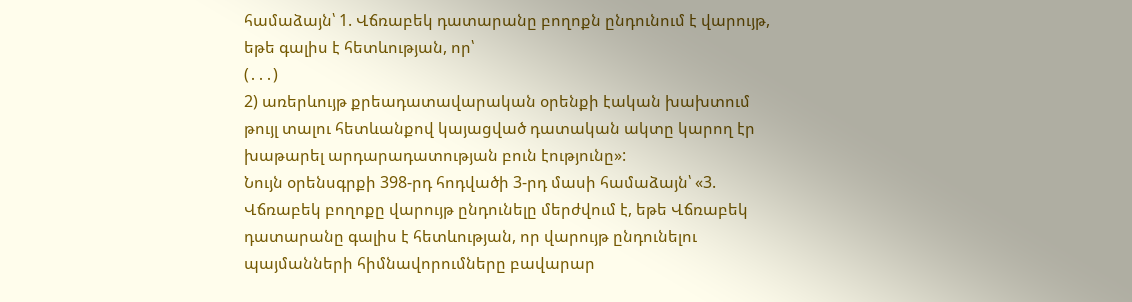համաձայն՝ 1. Վճռաբեկ դատարանը բողոքն ընդունում է վարույթ, եթե գալիս է հետևության, որ՝
(․․․)
2) առերևույթ քրեադատավարական օրենքի էական խախտում թույլ տալու հետևանքով կայացված դատական ակտը կարող էր խաթարել արդարադատության բուն էությունը»:
Նույն օրենսգրքի 398-րդ հոդվածի 3-րդ մասի համաձայն՝ «3. Վճռաբեկ բողոքը վարույթ ընդունելը մերժվում է, եթե Վճռաբեկ դատարանը գալիս է հետևության, որ վարույթ ընդունելու պայմանների հիմնավորումները բավարար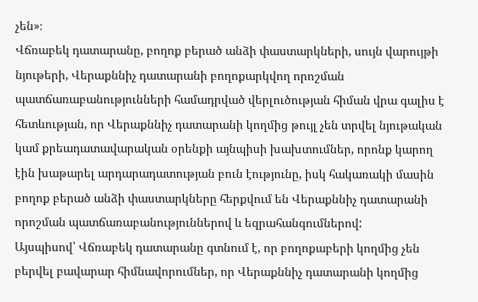չեն»։
Վճռաբեկ դատարանը, բողոք բերած անձի փաստարկների, սույն վարույթի նյութերի, Վերաքննիչ դատարանի բողոքարկվող որոշման պատճառաբանությունների համադրված վերլուծության հիման վրա գալիս է հետևության, որ Վերաքննիչ դատարանի կողմից թույլ չեն տրվել նյութական կամ քրեադատավարական օրենքի այնպիսի խախտումներ, որոնք կարող էին խաթարել արդարադատության բուն էությունը, իսկ հակառակի մասին բողոք բերած անձի փաստարկները հերքվում են Վերաքննիչ դատարանի որոշման պատճառաբանություններով և եզրահանգումներով:
Այսպիսով՝ Վճռաբեկ դատարանը գտնում է, որ բողոքաբերի կողմից չեն բերվել բավարար հիմնավորումներ, որ Վերաքննիչ դատարանի կողմից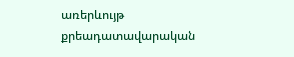առերևույթ քրեադատավարական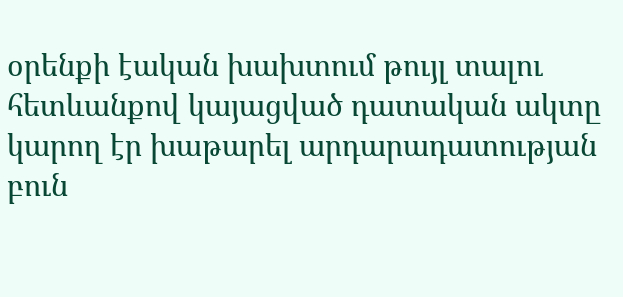օրենքի էական խախտում թույլ տալու հետևանքով կայացված դատական ակտը կարող էր խաթարել արդարադատության բուն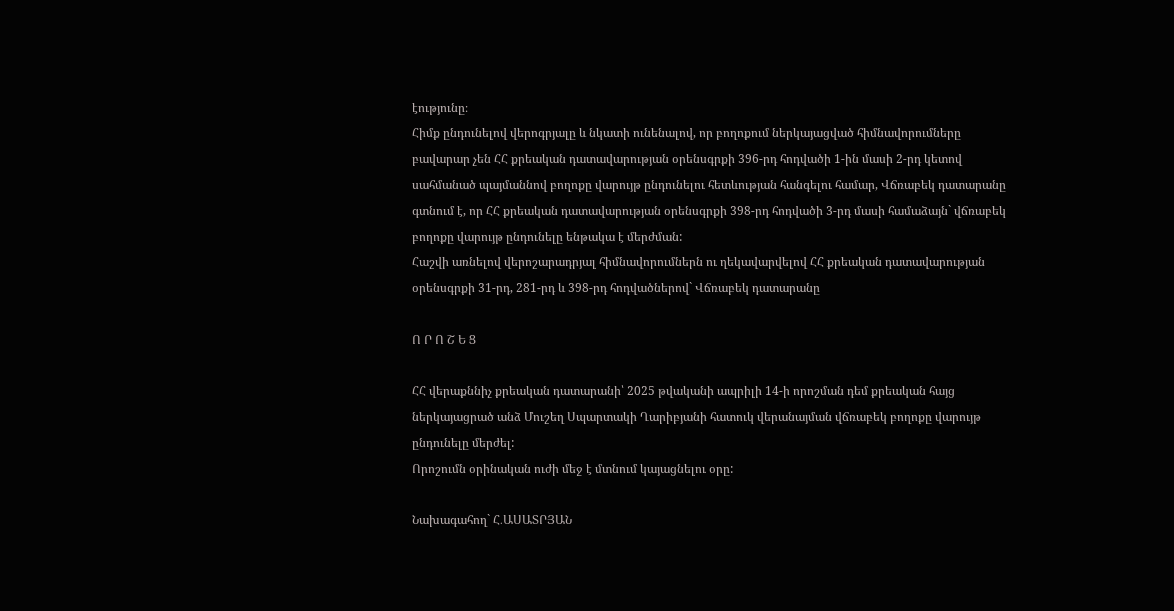էությունը։
Հիմք ընդունելով վերոգրյալը և նկատի ունենալով, որ բողոքում ներկայացված հիմնավորումները բավարար չեն ՀՀ քրեական դատավարության օրենսգրքի 396-րդ հոդվածի 1-ին մասի 2-րդ կետով սահմանած պայմաննով բողոքը վարույթ ընդունելու հետևության հանգելու համար, Վճռաբեկ դատարանը գտնում է, որ ՀՀ քրեական դատավարության օրենսգրքի 398-րդ հոդվածի 3-րդ մասի համաձայն` վճռաբեկ բողոքը վարույթ ընդունելը ենթակա է մերժման:
Հաշվի առնելով վերոշարադրյալ հիմնավորումներն ու ղեկավարվելով ՀՀ քրեական դատավարության օրենսգրքի 31-րդ, 281-րդ և 398-րդ հոդվածներով` Վճռաբեկ դատարանը

Ո Ր Ո Շ Ե Ց

ՀՀ վերաքննիչ քրեական դատարանի՝ 2025 թվականի ապրիլի 14-ի որոշման դեմ քրեական հայց ներկայացրած անձ Մուշեղ Սպարտակի Ղարիբյանի հատուկ վերանայման վճռաբեկ բողոքը վարույթ ընդունելը մերժել:
Որոշումն օրինական ուժի մեջ է մտնում կայացնելու օրը:

Նախագահող` Հ․ԱՍԱՏՐՅԱՆ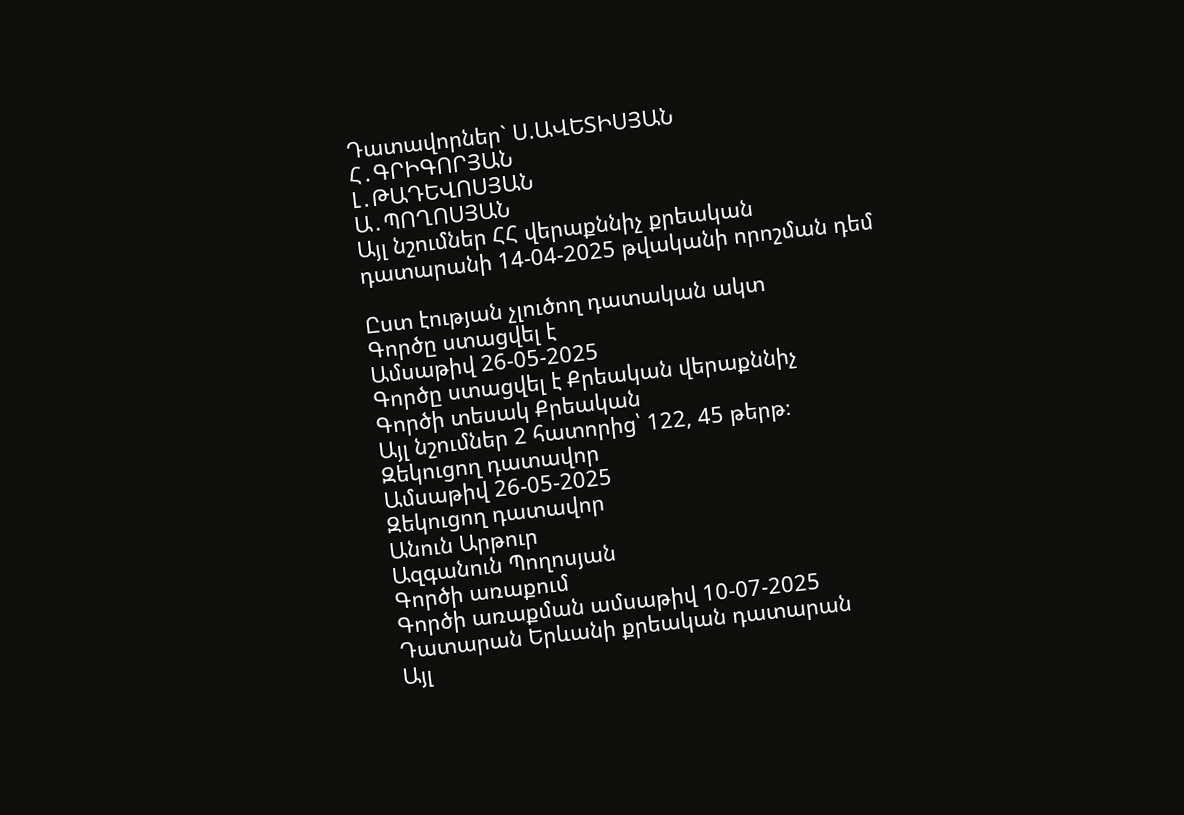Դատավորներ` Ս.ԱՎԵՏԻՍՅԱՆ
Հ․ԳՐԻԳՈՐՅԱՆ
Լ․ԹԱԴԵՎՈՍՅԱՆ
Ա․ՊՈՂՈՍՅԱՆ
Այլ նշումներ ՀՀ վերաքննիչ քրեական դատարանի 14-04-2025 թվականի որոշման դեմ

Ըստ էության չլուծող դատական ակտ
Գործը ստացվել է
Ամսաթիվ 26-05-2025
Գործը ստացվել է Քրեական վերաքննիչ
Գործի տեսակ Քրեական
Այլ նշումներ 2 հատորից՝ 122, 45 թերթ։
Զեկուցող դատավոր
Ամսաթիվ 26-05-2025
Զեկուցող դատավոր
Անուն Արթուր
Ազգանուն Պողոսյան
Գործի առաքում
Գործի առաքման ամսաթիվ 10-07-2025
Դատարան Երևանի քրեական դատարան
Այլ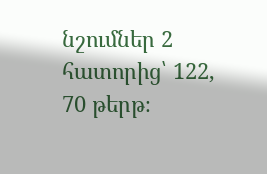նշումներ 2 հատորից՝ 122, 70 թերթ։